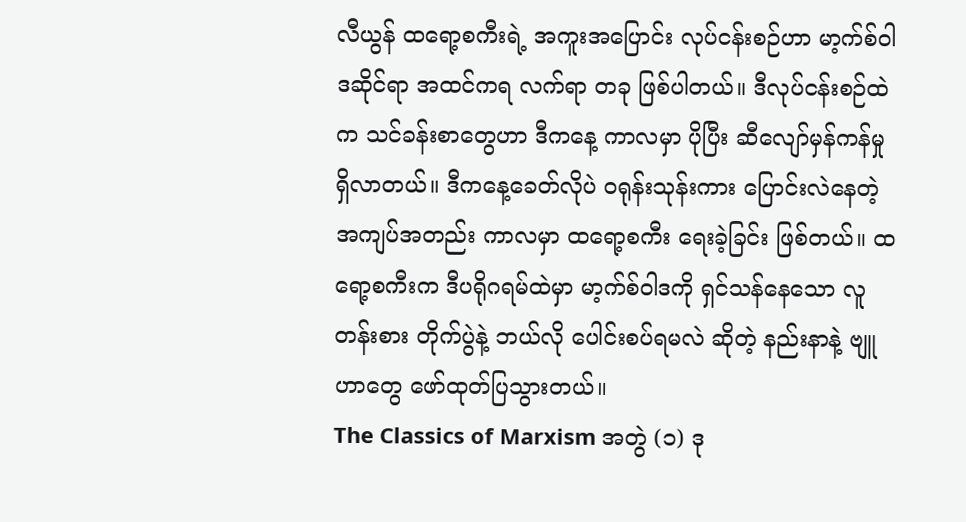လီယွန် ထရော့စကီးရဲ့ အကူးအပြောင်း လုပ်ငန်းစဉ်ဟာ မာ့က်စ်ဝါဒဆိုင်ရာ အထင်ကရ လက်ရာ တခု ဖြစ်ပါတယ်။ ဒီလုပ်ငန်းစဉ်ထဲက သင်ခန်းစာတွေဟာ ဒီကနေ့ ကာလမှာ ပိုပြီး ဆီလျော်မှန်ကန်မှု ရှိလာတယ်။ ဒီကနေ့ခေတ်လိုပဲ ဝရုန်းသုန်းကား ပြောင်းလဲနေတဲ့ အကျပ်အတည်း ကာလမှာ ထရော့စကီး ရေးခဲ့ခြင်း ဖြစ်တယ်။ ထရော့စကီးက ဒီပရိုဂရမ်ထဲမှာ မာ့က်စ်ဝါဒကို ရှင်သန်နေသော လူတန်းစား တိုက်ပွဲနဲ့ ဘယ်လို ပေါင်းစပ်ရမလဲ ဆိုတဲ့ နည်းနာနဲ့ ဗျူဟာတွေ ဖော်ထုတ်ပြသွားတယ်။
The Classics of Marxism အတွဲ (၁) ဒု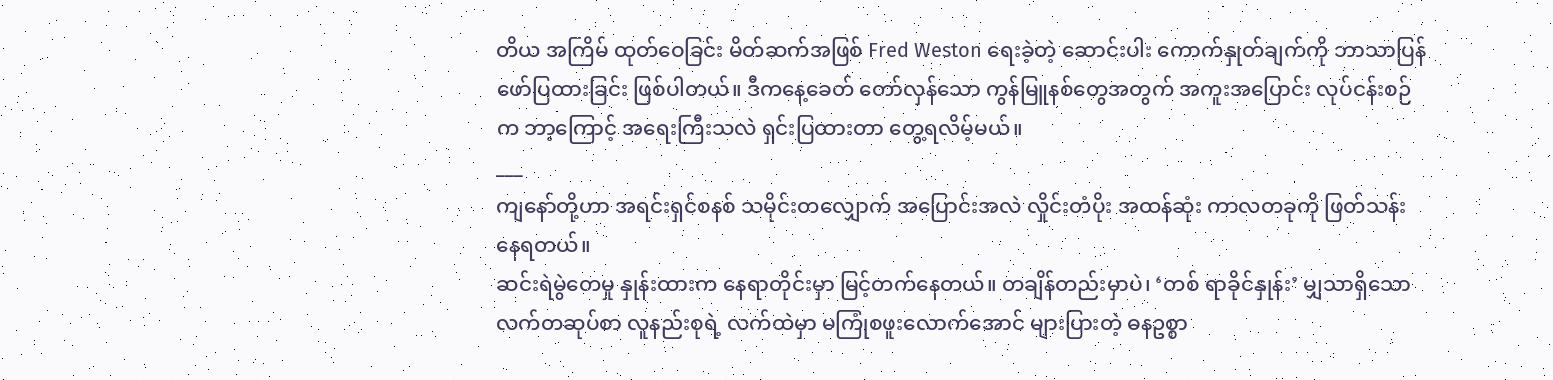တိယ အကြိမ် ထုတ်ဝေခြင်း မိတ်ဆက်အဖြစ် Fred Weston ရေးခဲ့တဲ့ ဆောင်းပါး ကောက်နှုတ်ချက်ကို ဘာသာပြန် ဖော်ပြထားခြင်း ဖြစ်ပါတယ်။ ဒီကနေ့ခေတ် တော်လှန်သော ကွန်မြူနစ်တွေအတွက် အကူးအပြောင်း လုပ်ငန်းစဉ်က ဘာ့ကြောင့် အရေးကြီးသလဲ ရှင်းပြထားတာ တွေ့ရလိမ့်မယ်။
___
ကျနော်တို့ဟာ အရင်းရှင်စနစ် သမိုင်းတလျှောက် အပြောင်းအလဲ လှိုင်းတံပိုး အထန်ဆုံး ကာလတခုကို ဖြတ်သန်းနေရတယ်။
ဆင်းရဲမွဲတေမှု နှုန်းထားက နေရာတိုင်းမှာ မြင့်တက်နေတယ်။ တချိန်တည်းမှာပဲ၊ ‘တစ် ရာခိုင်နှုန်း’ မျှသာရှိသော လက်တဆုပ်စာ လူနည်းစုရဲ့ လက်ထဲမှာ မကြုံစဖူးလောက်အောင် များပြားတဲ့ ဓနဥစ္စာ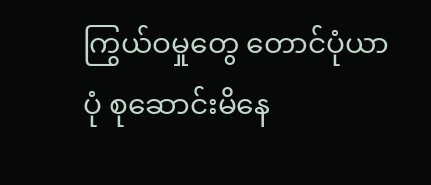ကြွယ်ဝမှုတွေ တောင်ပုံယာပုံ စုဆောင်းမိနေ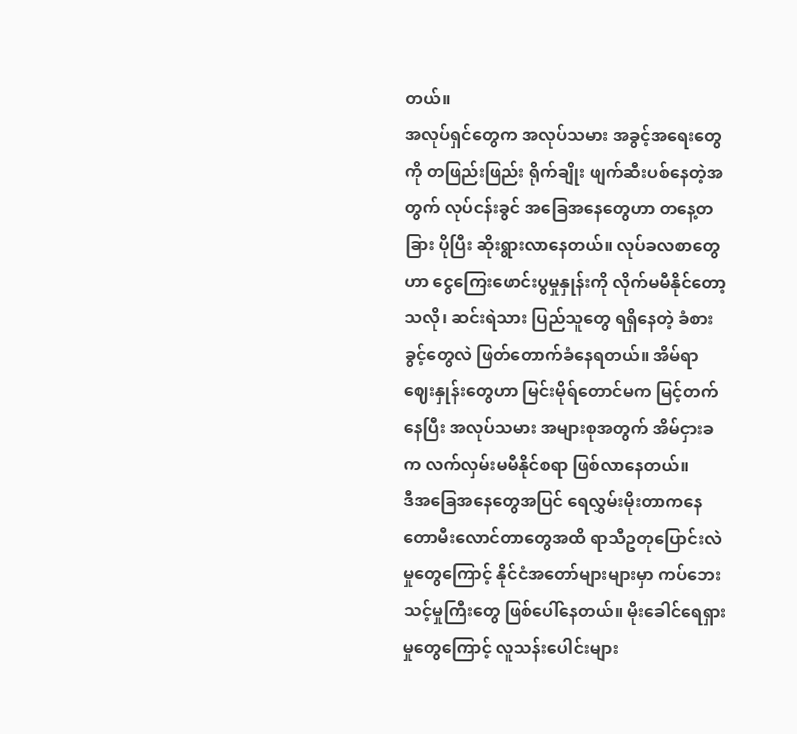တယ်။
အလုပ်ရှင်တွေက အလုပ်သမား အခွင့်အရေးတွေကို တဖြည်းဖြည်း ရိုက်ချိုး ဖျက်ဆီးပစ်နေတဲ့အတွက် လုပ်ငန်းခွင် အခြေအနေတွေဟာ တနေ့တခြား ပိုပြီး ဆိုးရွားလာနေတယ်။ လုပ်ခလစာတွေဟာ ငွေကြေးဖောင်းပွမှုနှုန်းကို လိုက်မမီနိုင်တော့သလို၊ ဆင်းရဲသား ပြည်သူတွေ ရရှိနေတဲ့ ခံစားခွင့်တွေလဲ ဖြတ်တောက်ခံနေရတယ်။ အိမ်ရာဈေးနှုန်းတွေဟာ မြင်းမိုရ်တောင်မက မြင့်တက်နေပြီး အလုပ်သမား အများစုအတွက် အိမ်ငှားခက လက်လှမ်းမမီနိုင်စရာ ဖြစ်လာနေတယ်။
ဒီအခြေအနေတွေအပြင် ရေလွှမ်းမိုးတာကနေ တောမီးလောင်တာတွေအထိ ရာသီဥတုပြောင်းလဲမှုတွေကြောင့် နိုင်ငံအတော်များများမှာ ကပ်ဘေးသင့်မှုကြီးတွေ ဖြစ်ပေါ်နေတယ်။ မိုးခေါင်ရေရှားမှုတွေကြောင့် လူသန်းပေါင်းများ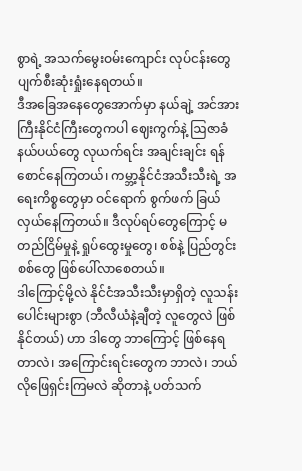စွာရဲ့ အသက်မွေးဝမ်းကျောင်း လုပ်ငန်းတွေ ပျက်စီးဆုံးရှုံးနေရတယ်။
ဒီအခြေအနေတွေအောက်မှာ နယ်ချဲ့ အင်အားကြီးနိုင်ငံကြီးတွေကပါ ဈေးကွက်နဲ့ ဩဇာခံနယ်ပယ်တွေ လုယက်ရင်း အချင်းချင်း ရန်စောင်နေကြတယ်၊ ကမ္ဘာ့နိုင်ငံအသီးသီးရဲ့ အရေးကိစ္စတွေမှာ ဝင်ရောက် စွက်ဖက် ခြယ်လှယ်နေကြတယ်။ ဒီလုပ်ရပ်တွေကြောင့် မတည်ငြိမ်မှုနဲ့ ရှုပ်ထွေးမှုတွေ၊ စစ်နဲ့ ပြည်တွင်းစစ်တွေ ဖြစ်ပေါ်လာစေတယ်။
ဒါကြောင့်မို့လဲ နိုင်ငံအသီးသီးမှာရှိတဲ့ လူသန်းပေါင်းများစွာ (ဘီလီယံနဲ့ချီတဲ့ လူတွေလဲ ဖြစ်နိုင်တယ်) ဟာ ဒါတွေ ဘာကြောင့် ဖြစ်နေရတာလဲ၊ အကြောင်းရင်းတွေက ဘာလဲ၊ ဘယ်လိုဖြေရှင်းကြမလဲ ဆိုတာနဲ့ ပတ်သက်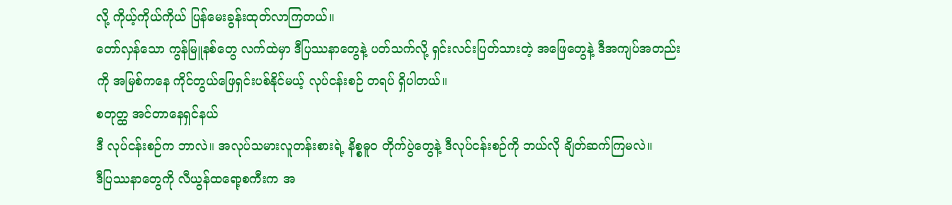လို့ ကိုယ့်ကိုယ်ကိုယ် ပြန်မေးခွန်းထုတ်လာကြတယ်။
တော်လှန်သော ကွန်မြူနစ်တွေ လက်ထဲမှာ ဒီပြဿနာတွေနဲ့ ပတ်သက်လို့ ရှင်းလင်းပြတ်သားတဲ့ အဖြေတွေနဲ့ ဒီအကျပ်အတည်းကို အမြစ်ကနေ ကိုင်တွယ်ဖြေရှင်းပစ်နိုင်မယ့် လုပ်ငန်းစဉ် တရပ် ရှိပါတယ်။
စတုတ္ထ အင်တာနေရှင်နယ်
ဒီ လုပ်ငန်းစဉ်က ဘာလဲ။ အလုပ်သမားလူတန်းစားရဲ့ နိစ္စဓူဝ တိုက်ပွဲတွေနဲ့ ဒီလုပ်ငန်းစဉ်ကို ဘယ်လို ချိတ်ဆက်ကြမလဲ။
ဒီပြဿနာတွေကို လီယွန်ထရော့စကီးက အ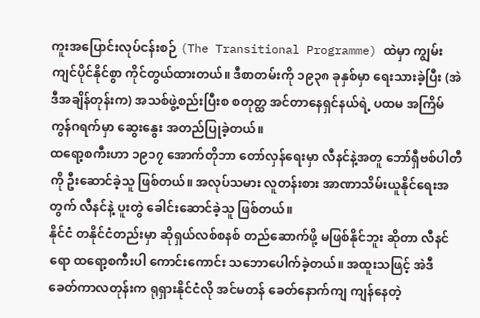ကူးအပြောင်းလုပ်ငန်းစဉ် (The Transitional Programme) ထဲမှာ ကျွမ်းကျင်ပိုင်နိုင်စွာ ကိုင်တွယ်ထားတယ်။ ဒီစာတမ်းကို ၁၉၃၈ ခုနှစ်မှာ ရေးသားခဲ့ပြီး (အဲဒီအချိန်တုန်းက) အသစ်ဖွဲ့စည်းပြီးစ စတုတ္ထ အင်တာနေရှင်နယ်ရဲ့ ပထမ အကြိမ် ကွန်ဂရက်မှာ ဆွေးနွေး အတည်ပြုခဲ့တယ်။
ထရော့စကီးဟာ ၁၉၁၇ အောက်တိုဘာ တော်လှန်ရေးမှာ လီနင်နဲ့အတူ ဘော်ရှီဗစ်ပါတီကို ဦးဆောင်ခဲ့သူ ဖြစ်တယ်။ အလုပ်သမား လူတန်းစား အာဏာသိမ်းယူနိုင်ရေးအတွက် လီနင်နဲ့ ပူးတွဲ ခေါင်းဆောင်ခဲ့သူ ဖြစ်တယ်။
နိုင်ငံ တနိုင်ငံတည်းမှာ ဆိုရှယ်လစ်စနစ် တည်ဆောက်ဖို့ မဖြစ်နိုင်ဘူး ဆိုတာ လီနင်ရော ထရော့စကီးပါ ကောင်းကောင်း သဘောပေါက်ခဲ့တယ်။ အထူးသဖြင့် အဲဒီခေတ်ကာလတုန်းက ရုရှားနိုင်ငံလို အင်မတန် ခေတ်နောက်ကျ ကျန်နေတဲ့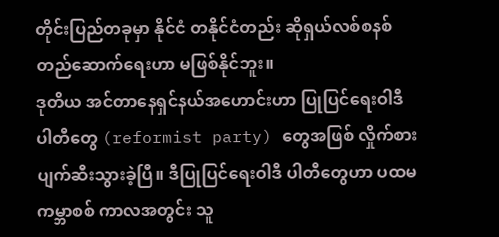တိုင်းပြည်တခုမှာ နိုင်ငံ တနိုင်ငံတည်း ဆိုရှယ်လစ်စနစ် တည်ဆောက်ရေးဟာ မဖြစ်နိုင်ဘူး။
ဒုတိယ အင်တာနေရှင်နယ်အဟောင်းဟာ ပြုပြင်ရေးဝါဒီ ပါတီတွေ (reformist party) တွေအဖြစ် လှိုက်စားပျက်ဆီးသွားခဲ့ပြီ။ ဒီပြုပြင်ရေးဝါဒီ ပါတီတွေဟာ ပထမ ကမ္ဘာစစ် ကာလအတွင်း သူ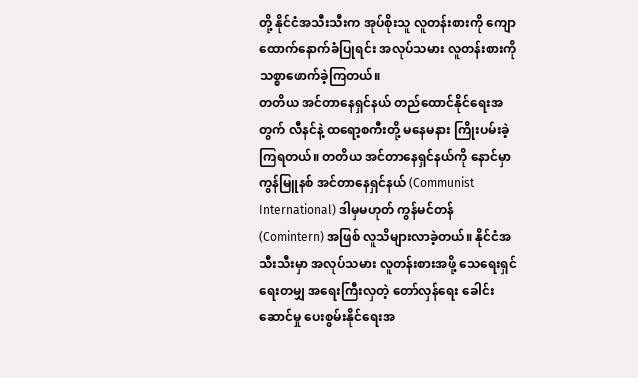တို့ နိုင်ငံအသီးသီးက အုပ်စိုးသူ လူတန်းစားကို ကျောထောက်နောက်ခံပြုရင်း အလုပ်သမား လူတန်းစားကို သစ္စာဖောက်ခဲ့ကြတယ်။
တတိယ အင်တာနေရှင်နယ် တည်ထောင်နိုင်ရေးအတွက် လီနင်နဲ့ ထရော့စကီးတို့ မနေမနား ကြိုးပမ်းခဲ့ကြရတယ်။ တတိယ အင်တာနေရှင်နယ်ကို နောင်မှာ ကွန်မြူနစ် အင်တာနေရှင်နယ် (Communist International) ဒါမှမဟုတ် ကွန်မင်တန် (Comintern) အဖြစ် လူသိများလာခဲ့တယ်။ နိုင်ငံအသီးသီးမှာ အလုပ်သမား လူတန်းစားအဖို့ သေရေးရှင်ရေးတမျှ အရေးကြီးလှတဲ့ တော်လှန်ရေး ခေါင်းဆောင်မှု ပေးစွမ်းနိုင်ရေးအ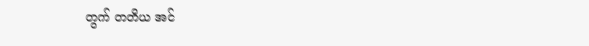တွက် တတိယ အင်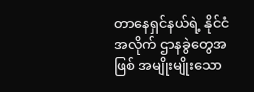တာနေရှင်နယ်ရဲ့ နိုင်ငံအလိုက် ဌာနခွဲတွေအဖြစ် အမျိုးမျိုးသော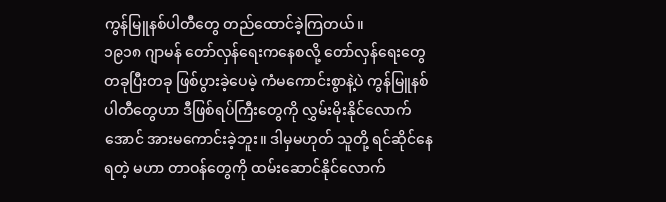ကွန်မြူနစ်ပါတီတွေ တည်ထောင်ခဲ့ကြတယ်။
၁၉၁၈ ဂျာမန် တော်လှန်ရေးကနေစလို့ တော်လှန်ရေးတွေ တခုပြီးတခု ဖြစ်ပွားခဲ့ပေမဲ့ ကံမကောင်းစွာနဲ့ပဲ ကွန်မြူနစ် ပါတီတွေဟာ ဒီဖြစ်ရပ်ကြီးတွေကို လွှမ်းမိုးနိုင်လောက်အောင် အားမကောင်းခဲ့ဘူး။ ဒါမှမဟုတ် သူတို့ ရင်ဆိုင်နေရတဲ့ မဟာ တာဝန်တွေကို ထမ်းဆောင်နိုင်လောက်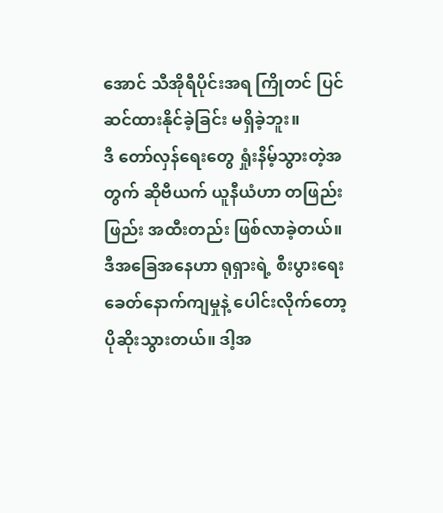အောင် သီအိုရီပိုင်းအရ ကြိုတင် ပြင်ဆင်ထားနိုင်ခဲ့ခြင်း မရှိခဲ့ဘူး။
ဒီ တော်လှန်ရေးတွေ ရှုံးနိမ့်သွားတဲ့အတွက် ဆိုဗီယက် ယူနီယံဟာ တဖြည်းဖြည်း အထီးတည်း ဖြစ်လာခဲ့တယ်။ ဒီအခြေအနေဟာ ရုရှားရဲ့ စီးပွားရေး ခေတ်နောက်ကျမှုနဲ့ ပေါင်းလိုက်တော့ ပိုဆိုးသွားတယ်။ ဒါ့အ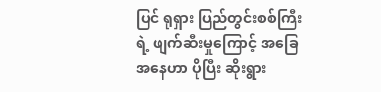ပြင် ရုရှား ပြည်တွင်းစစ်ကြီးရဲ့ ဖျက်ဆီးမှုကြောင့် အခြေအနေဟာ ပိုပြီး ဆိုးရွား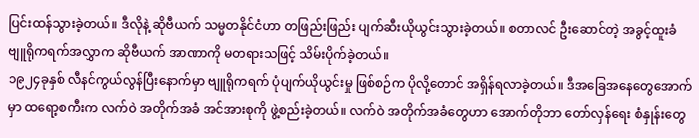ပြင်းထန်သွားခဲ့တယ်။ ဒီလိုနဲ့ ဆိုဗီယက် သမ္မတနိုင်ငံဟာ တဖြည်းဖြည်း ပျက်ဆီးယိုယွင်းသွားခဲ့တယ်။ စတာလင် ဦးဆောင်တဲ့ အခွင့်ထူးခံ ဗျူရိုကရက်အလွှာက ဆိုဗီယက် အာဏာကို မတရားသဖြင့် သိမ်းပိုက်ခဲ့တယ်။
၁၉၂၄ခုနှစ် လီနင်ကွယ်လွန်ပြီးနောက်မှာ ဗျူရိုကရက် ပုံပျက်ယိုယွင်းမှု ဖြစ်စဉ်က ပိုလို့တောင် အရှိန်ရလာခဲ့တယ်။ ဒီအခြေအနေတွေအောက်မှာ ထရော့စကီးက လက်ဝဲ အတိုက်အခံ အင်အားစုကို ဖွဲ့စည်းခဲ့တယ်။ လက်ဝဲ အတိုက်အခံတွေဟာ အောက်တိုဘာ တော်လှန်ရေး စံနှုန်းတွေ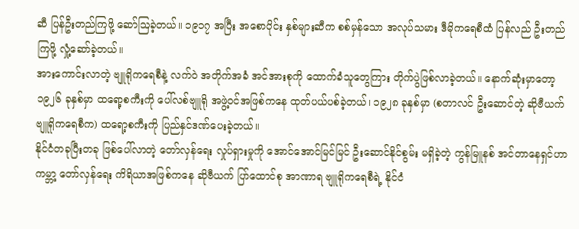ဆီ ပြန်ဦးတည်ကြဖို့ ဆော်ဩခဲ့တယ်။ ၁၉၁၇ အပြီး အစောပိုင်း နှစ်များဆီက စစ်မှန်သော အလုပ်သမား ဒီမိုကရေစီထံ ပြန်လည် ဦးတည်ကြဖို့ လှုံ့ဆော်ခဲ့တယ်။
အားကောင်းလာတဲ့ ဗျူရိုကရေစီနဲ့ လက်ဝဲ အတိုက်အခံ အင်အားစုကို ထောက်ခံသူတွေကြား တိုက်ပွဲဖြစ်လာခဲ့တယ်။ နောက်ဆုံးမှာတော့ ၁၉၂၆ ခုနှစ်မှာ ထရော့စကီးကို ပေါ်လစ်ဗျူရို အဖွဲ့ဝင်အဖြစ်ကနေ ထုတ်ပယ်ပစ်ခဲ့တယ်၊ ၁၉၂၈ ခုနှစ်မှာ (စတာလင် ဦးဆောင်တဲ့ ဆိုဗီယက်ဗျူရိုကရေစီက) ထရော့စကီးကို ပြည်နှင်ဒဏ်ပေးခဲ့တယ်။
နိုင်ငံတခုပြီးတခု ဖြစ်ပေါ်လာတဲ့ တော်လှန်ရေး လှုပ်ရှားမှုကို အောင်အောင်မြင်မြင် ဦးဆောင်နိုင်စွမ်း မရှိခဲ့တဲ့ ကွန်မြူနစ် အင်တာနေရှင်ဟာ ကမ္ဘာ့ တော်လှန်ရေး ကိရိယာအဖြစ်ကနေ ဆိုဗီယက် ပြာ်ထောင်စု အာဏာရ ဗျူရိုကရေစီရဲ့ နိုင်ငံ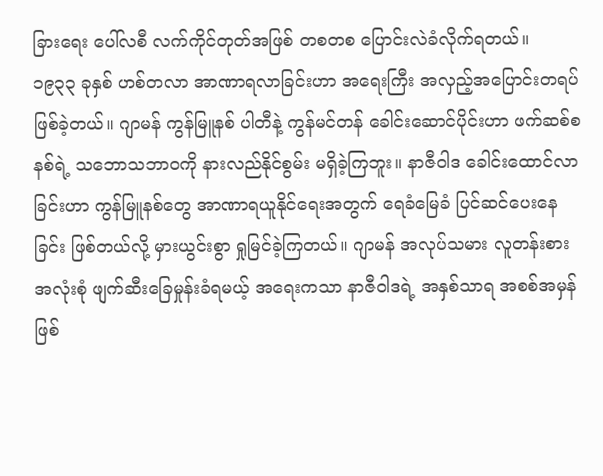ခြားရေး ပေါ်လစီ လက်ကိုင်တုတ်အဖြစ် တစတစ ပြောင်းလဲခံလိုက်ရတယ်။
၁၉၃၃ ခုနှစ် ဟစ်တလာ အာဏာရလာခြင်းဟာ အရေးကြီး အလှည့်အပြောင်းတရပ် ဖြစ်ခဲ့တယ်။ ဂျာမန် ကွန်မြူနစ် ပါတီနဲ့ ကွန်မင်တန် ခေါင်းဆောင်ပိုင်းဟာ ဖက်ဆစ်စနစ်ရဲ့ သဘောသဘာဝကို နားလည်နိုင်စွမ်း မရှိခဲ့ကြဘူး။ နာဇီဝါဒ ခေါင်းထောင်လာခြင်းဟာ ကွန်မြူနစ်တွေ အာဏာရယူနိုင်ရေးအတွက် ရေခံမြေခံ ပြင်ဆင်ပေးနေခြင်း ဖြစ်တယ်လို့ မှားယွင်းစွာ ရှုမြင်ခဲ့ကြတယ်။ ဂျာမန် အလုပ်သမား လူတန်းစား အလုံးစုံ ဖျက်ဆီးခြေမှုန်းခံရမယ့် အရေးကသာ နာဇီဝါဒရဲ့ အနှစ်သာရ အစစ်အမှန်ဖြစ်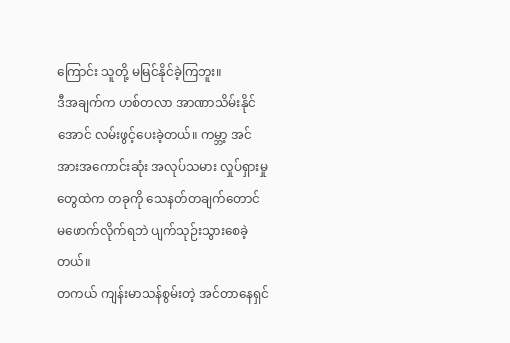ကြောင်း သူတို့ မမြင်နိုင်ခဲ့ကြဘူး။
ဒီအချက်က ဟစ်တလာ အာဏာသိမ်းနိုင်အောင် လမ်းဖွင့်ပေးခဲ့တယ်။ ကမ္ဘာ့ အင်အားအကောင်းဆုံး အလုပ်သမား လှုပ်ရှားမှုတွေထဲက တခုကို သေနတ်တချက်တောင် မဖောက်လိုက်ရဘဲ ပျက်သုဉ်းသွားစေခဲ့တယ်။
တကယ် ကျန်းမာသန်စွမ်းတဲ့ အင်တာနေရှင်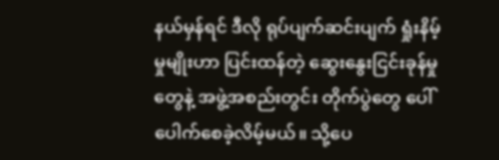နယ်မှန်ရင် ဒီလို ရုပ်ပျက်ဆင်းပျက် ရှုံးနိမ့်မှုမျိုးဟာ ပြင်းထန်တဲ့ ဆွေးနွေးငြင်းခုန်မှုတွေနဲ့ အဖွဲ့အစည်းတွင်း တိုက်ပွဲတွေ ပေါ်ပေါက်စေခဲ့လိမ့်မယ်။ သို့ပေ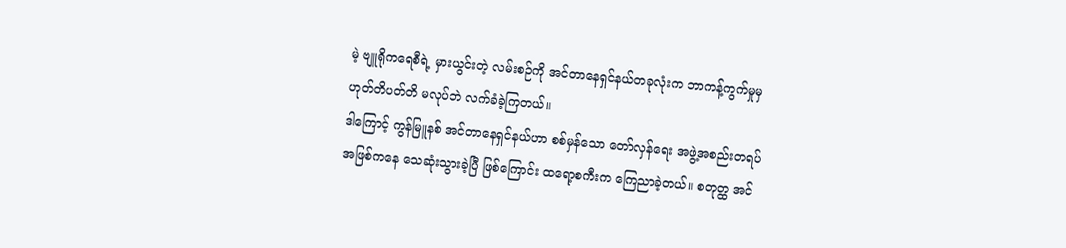မဲ့ ဗျူရိုကရေစီရဲ့ မှားယွင်းတဲ့ လမ်းစဉ်ကို အင်တာနေရှင်နယ်တခုလုံးက ဘာကန့်ကွက်မှုမှ ဟုတ်တိပတ်တိ မလုပ်ဘဲ လက်ခံခဲ့ကြတယ်။
ဒါကြောင့် ကွန်မြူနစ် အင်တာနေရှင်နယ်ဟာ စစ်မှန်သော တော်လှန်ရေး အဖွဲ့အစည်းတရပ်အဖြစ်ကနေ သေဆုံးသွားခဲ့ပြီ ဖြစ်ကြောင်း ထရော့စကီးက ကြေညာခဲ့တယ်။ စတုတ္ထ အင်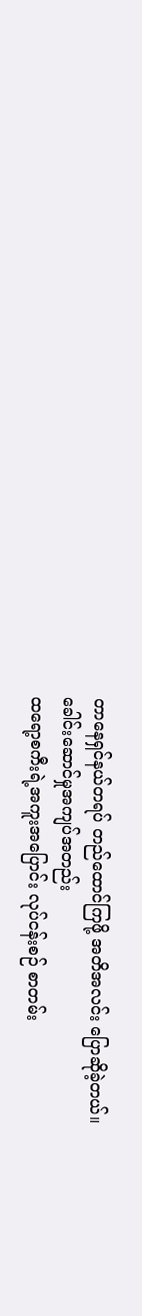တာနေရှင်နယ်တရပ် တည်ထောင်ကြဖို့ အတိအလင်း ပြောဆိုခဲ့တယ်။
ခေါင်းဆောင်မှုအကျပ်အတည်း
ထရော့စကီးရဲ့အကူးအပြောင်း လုပ်ငန်းစဉ် စာတမ်း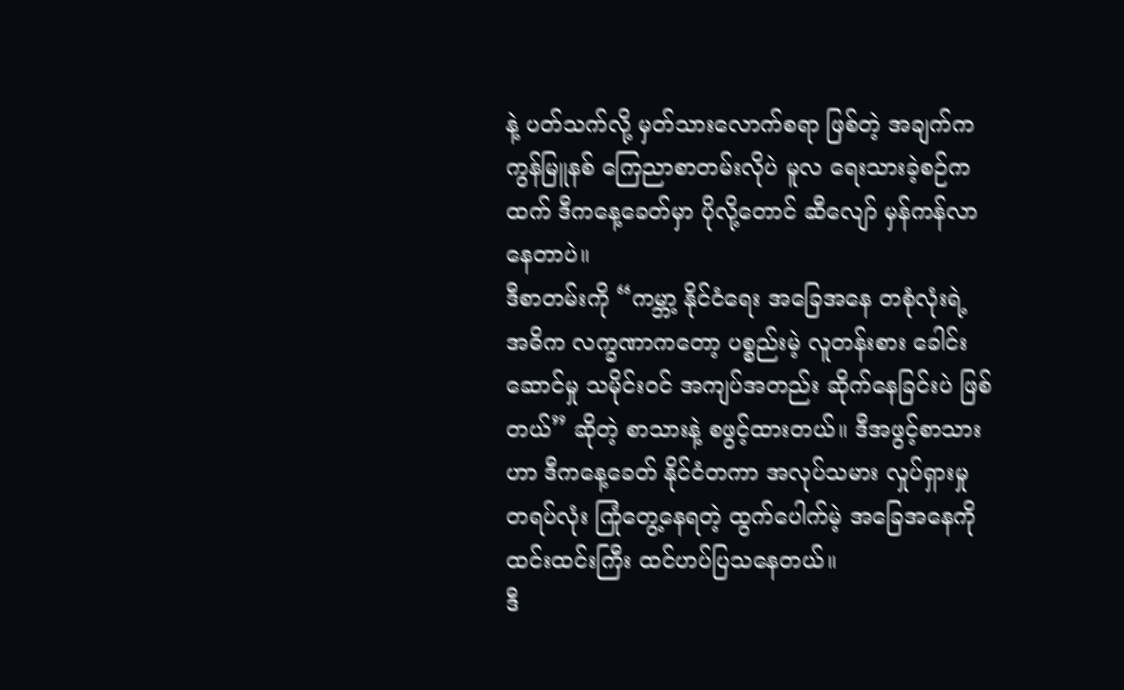နဲ့ ပတ်သက်လို့ မှတ်သားလောက်စရာ ဖြစ်တဲ့ အချက်က ကွန်မြူနစ် ကြေညာစာတမ်းလိုပဲ မူလ ရေးသားခဲ့စဉ်ကထက် ဒီကနေ့ခေတ်မှာ ပိုလို့တောင် ဆီလျော် မှန်ကန်လာနေတာပဲ။
ဒီစာတမ်းကို “ကမ္ဘာ့ နိုင်ငံရေး အခြေအနေ တစုံလုံးရဲ့ အဓိက လက္ခဏာကတော့ ပစ္စည်းမဲ့ လူတန်းစား ခေါင်းဆောင်မှု သမိုင်းဝင် အကျပ်အတည်း ဆိုက်နေခြင်းပဲ ဖြစ်တယ်” ဆိုတဲ့ စာသားနဲ့ စဖွင့်ထားတယ်။ ဒီအဖွင့်စာသားဟာ ဒီကနေ့ခေတ် နိုင်ငံတကာ အလုပ်သမား လှုပ်ရှားမှု တရပ်လုံး ကြုံတွေ့နေရတဲ့ ထွက်ပေါက်မဲ့ အခြေအနေကို ထင်းထင်းကြီး ထင်ဟပ်ပြသနေတယ်။
ဒီ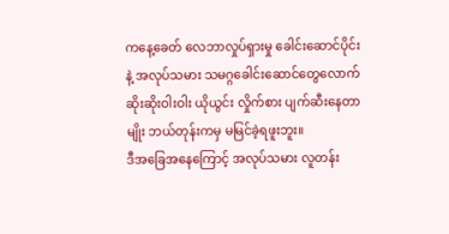ကနေ့ခေတ် လေဘာလှုပ်ရှားမှု ခေါင်းဆောင်ပိုင်းနဲ့ အလုပ်သမား သမဂ္ဂခေါင်းဆောင်တွေလောက် ဆိုးဆိုးဝါးဝါး ယိုယွင်း လှိုက်စား ပျက်ဆီးနေတာမျိုး ဘယ်တုန်းကမှ မမြင်ခဲ့ရဖူးဘူး။
ဒီအခြေအနေကြောင့် အလုပ်သမား လူတန်း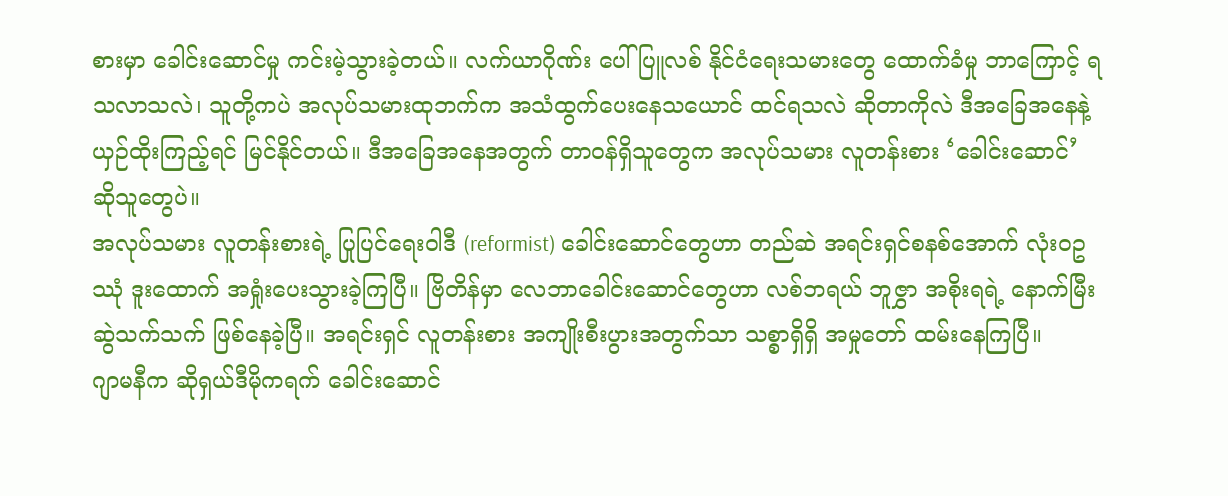စားမှာ ခေါင်းဆောင်မှု ကင်းမဲ့သွားခဲ့တယ်။ လက်ယာဂိုဏ်း ပေါ်ပြူလစ် နိုင်ငံရေးသမားတွေ ထောက်ခံမှု ဘာကြောင့် ရသလာသလဲ၊ သူတို့ကပဲ အလုပ်သမားထုဘက်က အသံထွက်ပေးနေသယောင် ထင်ရသလဲ ဆိုတာကိုလဲ ဒီအခြေအနေနဲ့ ယှဉ်ထိုးကြည့်ရင် မြင်နိုင်တယ်။ ဒီအခြေအနေအတွက် တာဝန်ရှိသူတွေက အလုပ်သမား လူတန်းစား ‘ခေါင်းဆောင်’ ဆိုသူတွေပဲ။
အလုပ်သမား လူတန်းစားရဲ့ ပြုပြင်ရေးဝါဒီ (reformist) ခေါင်းဆောင်တွေဟာ တည်ဆဲ အရင်းရှင်စနစ်အောက် လုံးဝဥဿုံ ဒူးထောက် အရှုံးပေးသွားခဲ့ကြပြီ။ ဗြိတိန်မှာ လေဘာခေါင်းဆောင်တွေဟာ လစ်ဘရယ် ဘူဇွှာ အစိုးရရဲ့ နောက်မြီးဆွဲသက်သက် ဖြစ်နေခဲ့ပြီ။ အရင်းရှင် လူတန်းစား အကျိုးစီးပွားအတွက်သာ သစ္စာရှိရှိ အမှုတော် ထမ်းနေကြပြီ။
ဂျာမနီက ဆိုရှယ်ဒီမိုကရက် ခေါင်းဆောင်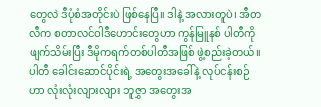တွေလဲ ဒီပုံစံအတိုင်းပဲ ဖြစ်နေပြီ။ ဒါနဲ့ အလားတူပဲ၊ အီတလီက စတာလင်ဝါဒီဟောင်းတွေဟာ ကွန်မြူနစ် ပါတီကို ဖျက်သိမ်းပြီး ဒီမိုကရက်တစ်ပါတီအဖြစ် ဖွဲ့စည်းခဲ့တယ်။ ပါတီ ခေါင်းဆောင်ပိုင်းရဲ့ အတွေးအခေါ်နဲ့ လုပ်ငန်းစဉ်ဟာ လုံးလုံးလျားလျား ဘူဇွှာ အတွေးအ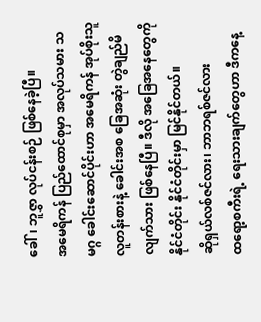ခေါ်၊ ဘူဇွှာ လုပ်ငန်းစဉ် ဖြစ်နေခဲ့ပြီ။
အမေရိကန် ပြည်ထောင်စုမှာ အလုပ်သမား သမဂ္ဂ ခေါင်းဆောင်ပိုင်းဟာ အမေရိကန် အုပ်စိုးသူ လူတန်းစားနဲ့ ခေါင်းအစ ခြေအဆုံး တွဲချည်မိလျက်သား ဖြစ်နေပြီ။ ဒီလို အခြေအနေတွေကို နိုင်ငံတိုင်း နိုင်ငံတိုင်းမှာ မြင်နိုင်တယ်။
ဆိုရှယ်လစ်ဇင်လား၊ ဘာဘရစ်ဇင်လား
ထရော့စကီးရဲ့ ရေးသားချက်တွေဟာ ဒီကနေ့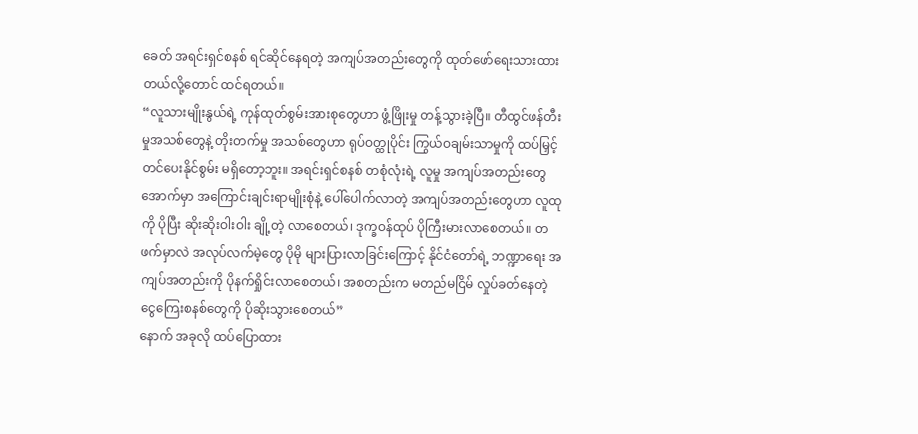ခေတ် အရင်းရှင်စနစ် ရင်ဆိုင်နေရတဲ့ အကျပ်အတည်းတွေကို ထုတ်ဖော်ရေးသားထားတယ်လို့တောင် ထင်ရတယ်။
“လူသားမျိုးနွယ်ရဲ့ ကုန်ထုတ်စွမ်းအားစုတွေဟာ ဖွံ့ဖြိုးမှု တန့်သွားခဲ့ပြီ။ တီထွင်ဖန်တီးမှုအသစ်တွေနဲ့ တိုးတက်မှု အသစ်တွေဟာ ရုပ်ဝတ္ထုပိုင်း ကြွယ်ဝချမ်းသာမှုကို ထပ်မြှင့်တင်ပေးနိုင်စွမ်း မရှိတော့ဘူး။ အရင်းရှင်စနစ် တစုံလုံးရဲ့ လူမှု အကျပ်အတည်းတွေအောက်မှာ အကြောင်းချင်းရာမျိုးစုံနဲ့ ပေါ်ပေါက်လာတဲ့ အကျပ်အတည်းတွေဟာ လူထုကို ပိုပြီး ဆိုးဆိုးဝါးဝါး ချို့တဲ့ လာစေတယ်၊ ဒုက္ခဝန်ထုပ် ပိုကြီးမားလာစေတယ်။ တဖက်မှာလဲ အလုပ်လက်မဲ့တွေ ပိုမို များပြားလာခြင်းကြောင့် နိုင်ငံတော်ရဲ့ ဘဏ္ဍာရေး အကျပ်အတည်းကို ပိုနက်ရှိုင်းလာစေတယ်၊ အစတည်းက မတည်မငြိမ် လှုပ်ခတ်နေတဲ့ ငွေကြေးစနစ်တွေကို ပိုဆိုးသွားစေတယ်”
နောက် အခုလို ထပ်ပြောထား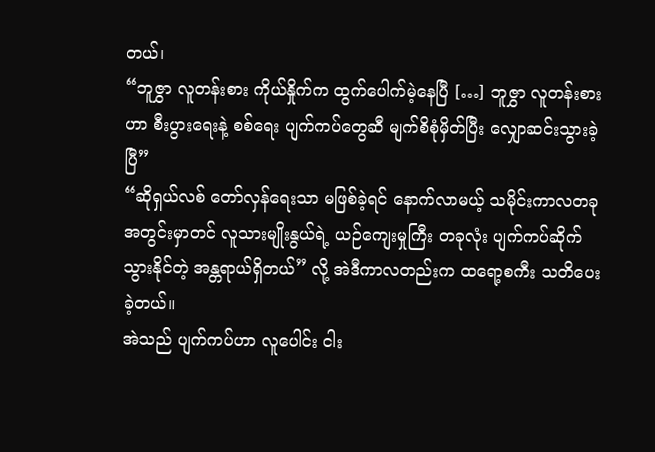တယ်၊
“ဘူဇွှာ လူတန်းစား ကိုယ်နှိုက်က ထွက်ပေါက်မဲ့နေပြီ […] ဘူဇွှာ လူတန်းစားဟာ စီးပွားရေးနဲ့ စစ်ရေး ပျက်ကပ်တွေဆီ မျက်စိစုံမှိတ်ပြီး လျှောဆင်းသွားခဲ့ပြီ”
“ဆိုရှယ်လစ် တော်လှန်ရေးသာ မဖြစ်ခဲ့ရင် နောက်လာမယ့် သမိုင်းကာလတခုအတွင်းမှာတင် လူသားမျိုးနွယ်ရဲ့ ယဉ်ကျေးမှုကြီး တခုလုံး ပျက်ကပ်ဆိုက်သွားနိုင်တဲ့ အန္တရာယ်ရှိတယ်” လို့ အဲဒီကာလတည်းက ထရော့စကီး သတိပေးခဲ့တယ်။
အဲသည် ပျက်ကပ်ဟာ လူပေါင်း ငါး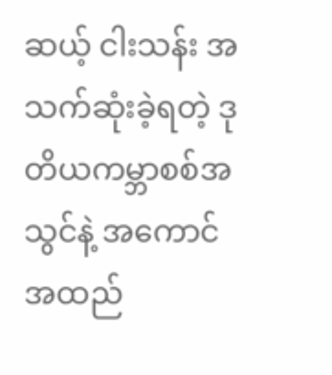ဆယ့် ငါးသန်း အသက်ဆုံးခဲ့ရတဲ့ ဒုတိယကမ္ဘာစစ်အသွင်နဲ့ အကောင်အထည်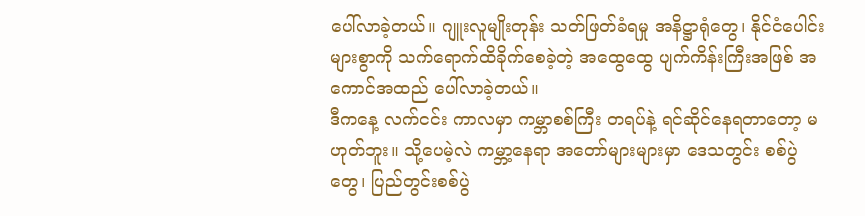ပေါ်လာခဲ့တယ်။ ဂျူးလူမျိုးတုန်း သတ်ဖြတ်ခံရမှု အနိဋ္ဌာရုံတွေ၊ နိုင်ငံပေါင်းများစွာကို သက်ရောက်ထိခိုက်စေခဲ့တဲ့ အထွေထွေ ပျက်ကိန်းကြီးအဖြစ် အကောင်အထည် ပေါ်လာခဲ့တယ်။
ဒီကနေ့ လက်ငင်း ကာလမှာ ကမ္ဘာစစ်ကြီး တရပ်နဲ့ ရင်ဆိုင်နေရတာတော့ မဟုတ်ဘူး။ သို့ပေမဲ့လဲ ကမ္ဘာ့နေရာ အတော်များများမှာ ဒေသတွင်း စစ်ပွဲတွေ၊ ပြည်တွင်းစစ်ပွဲ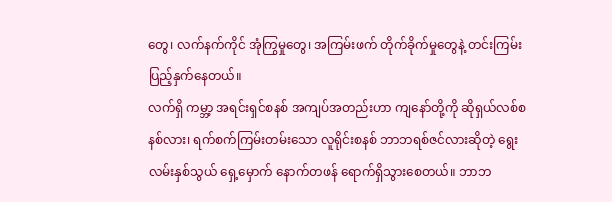တွေ၊ လက်နက်ကိုင် အုံကြွမှုတွေ၊ အကြမ်းဖက် တိုက်ခိုက်မှုတွေနဲ့ တင်းကြမ်း ပြည့်နှက်နေတယ်။
လက်ရှိ ကမ္ဘာ့ အရင်းရှင်စနစ် အကျပ်အတည်းဟာ ကျနော်တို့ကို ဆိုရှယ်လစ်စနစ်လား၊ ရက်စက်ကြမ်းတမ်းသော လူရိုင်းစနစ် ဘာဘရစ်ဇင်လားဆိုတဲ့ ရွေးလမ်းနှစ်သွယ် ရှေ့မှောက် နောက်တဖန် ရောက်ရှိသွားစေတယ်။ ဘာဘ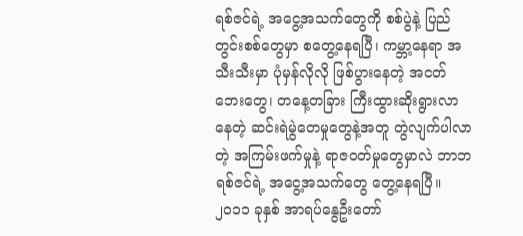ရစ်ဇင်ရဲ့ အငွေ့အသက်တွေကို စစ်ပွဲနဲ့ ပြည်တွင်းစစ်တွေမှာ စတွေ့နေရပြီ၊ ကမ္ဘာ့နေရာ အသီးသီးမှာ ပုံမှန်လိုလို ဖြစ်ပွားနေတဲ့ အငတ်ဘေးတွေ၊ တနေ့တခြား ကြီးထွားဆိုးရွားလာနေတဲ့ ဆင်းရဲမွဲတေမှုတွေနဲ့အတူ တွဲလျက်ပါလာတဲ့ အကြမ်းဖက်မှုနဲ့ ရာဇဝတ်မှုတွေမှာလဲ ဘာဘရစ်ဇင်ရဲ့ အငွေ့အသက်တွေ တွေ့နေရပြီ။
၂၀၁၁ ခုနှစ် အာရပ်နွေဦးတော်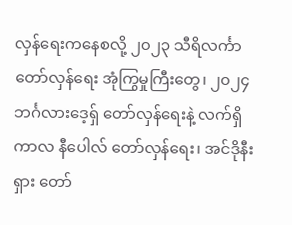လှန်ရေးကနေစလို့ ၂၀၂၃ သီရိလင်္ကာ တော်လှန်ရေး အုံကြွမှုကြီးတွေ၊ ၂၀၂၄ ဘင်္ဂလားဒေ့ရှ် တော်လှန်ရေးနဲ့ လက်ရှိကာလ နီပေါလ် တော်လှန်ရေး၊ အင်ဒိုနီးရှား တော်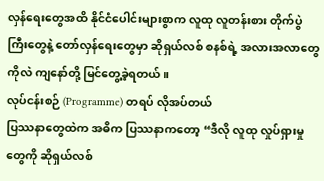လှန်ရေးတွေအထိ နိုင်ငံပေါင်းများစွာက လူထု လူတန်းစား တိုက်ပွဲကြီးတွေနဲ့ တော်လှန်ရေးတွေမှာ ဆိုရှယ်လစ် စနစ်ရဲ့ အလားအလာတွေကိုလဲ ကျနော်တို့ မြင်တွေ့ခဲ့ရတယ်။
လုပ်ငန်းစဉ် (Programme) တရပ် လိုအပ်တယ်
ပြဿနာတွေထဲက အဓိက ပြဿနာကတော့ “ဒီလို လူထု လှုပ်ရှားမှုတွေကို ဆိုရှယ်လစ်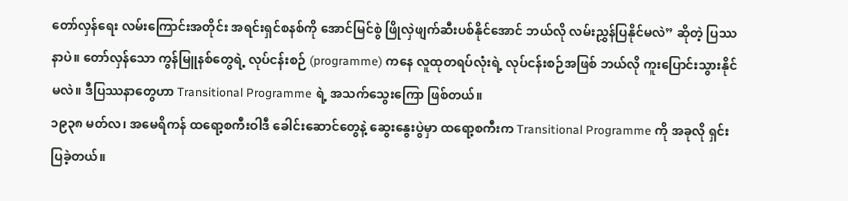တော်လှန်ရေး လမ်းကြောင်းအတိုင်း အရင်းရှင်စနစ်ကို အောင်မြင်စွဲ ဖြိုလှဲဖျက်ဆီးပစ်နိုင်အောင် ဘယ်လို လမ်းညွှန်ပြနိုင်မလဲ” ဆိုတဲ့ ပြဿနာပဲ။ တော်လှန်သော ကွန်မြူနစ်တွေရဲ့ လုပ်ငန်းစဉ် (programme) ကနေ လူထုတရပ်လုံးရဲ့ လုပ်ငန်းစဉ်အဖြစ် ဘယ်လို ကူးပြောင်းသွားနိုင်မလဲ။ ဒီပြဿနာတွေဟာ Transitional Programme ရဲ့ အသက်သွေးကြော ဖြစ်တယ်။
၁၉၃၈ မတ်လ၊ အမေရိကန် ထရော့စကီးဝါဒီ ခေါင်းဆောင်တွေနဲ့ ဆွေးနွေးပွဲမှာ ထရော့စကီးက Transitional Programme ကို အခုလို ရှင်းပြခဲ့တယ်။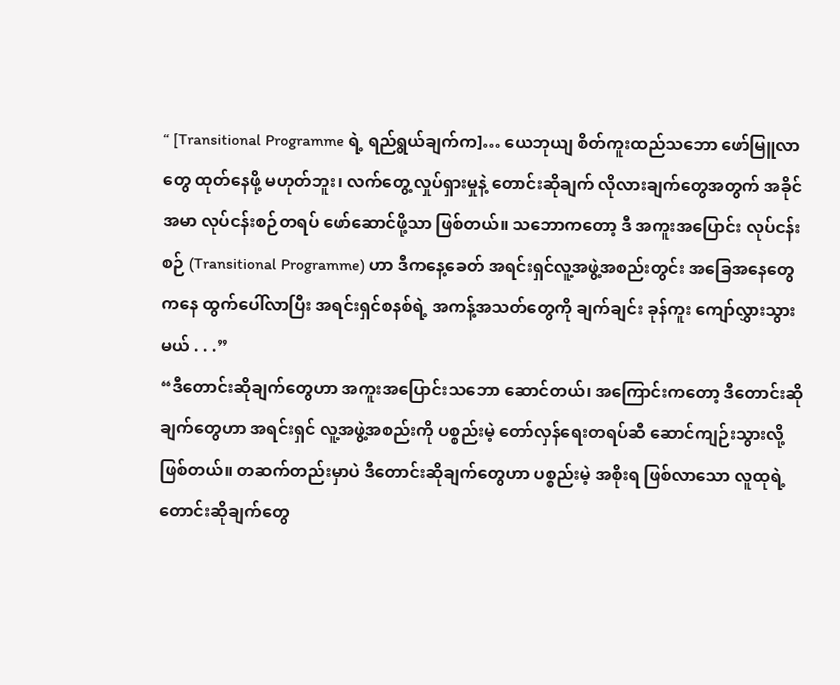“ [Transitional Programme ရဲ့ ရည်ရွယ်ချက်က]… ယေဘုယျ စိတ်ကူးထည်သဘော ဖော်မြူလာတွေ ထုတ်နေဖို့ မဟုတ်ဘူး၊ လက်တွေ့ လှုပ်ရှားမှုနဲ့ တောင်းဆိုချက် လိုလားချက်တွေအတွက် အခိုင်အမာ လုပ်ငန်းစဉ်တရပ် ဖော်ဆောင်ဖို့သာ ဖြစ်တယ်။ သဘောကတော့ ဒီ အကူးအပြောင်း လုပ်ငန်းစဉ် (Transitional Programme) ဟာ ဒီကနေ့ခေတ် အရင်းရှင်လူ့အဖွဲ့အစည်းတွင်း အခြေအနေတွေကနေ ထွက်ပေါ်လာပြီး အရင်းရှင်စနစ်ရဲ့ အကန့်အသတ်တွေကို ချက်ချင်း ခုန်ကူး ကျော်လွှားသွားမယ် . . .”
“ဒီတောင်းဆိုချက်တွေဟာ အကူးအပြောင်းသဘော ဆောင်တယ်၊ အကြောင်းကတော့ ဒီတောင်းဆိုချက်တွေဟာ အရင်းရှင် လူ့အဖွဲ့အစည်းကို ပစ္စည်းမဲ့ တော်လှန်ရေးတရပ်ဆီ ဆောင်ကျဉ်းသွားလို့ ဖြစ်တယ်။ တဆက်တည်းမှာပဲ ဒီတောင်းဆိုချက်တွေဟာ ပစ္စည်းမဲ့ အစိုးရ ဖြစ်လာသော လူထုရဲ့ တောင်းဆိုချက်တွေ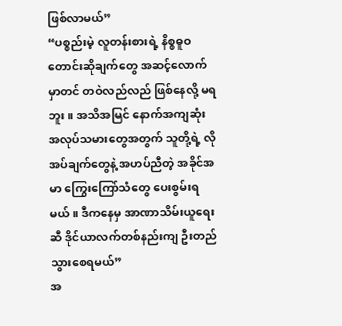ဖြစ်လာမယ်”
“ပစ္စည်းမဲ့ လူတန်းစားရဲ့ နိစ္စဓူဝ တောင်းဆိုချက်တွေ အဆင့်လောက်မှာတင် တဝဲလည်လည် ဖြစ်နေလို့ မရဘူး။ အသိအမြင် နောက်အကျဆုံး အလုပ်သမားတွေအတွက် သူတို့ရဲ့ လိုအပ်ချက်တွေနဲ့ အဟပ်ညီတဲ့ အခိုင်အမာ ကြွေးကြော်သံတွေ ပေးစွမ်းရမယ်။ ဒီကနေမှ အာဏာသိမ်းယူရေးဆီ ဒိုင်ယာလက်တစ်နည်းကျ ဦးတည်သွားစေရမယ်”
အ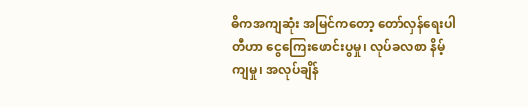ဓိကအကျဆုံး အမြင်ကတော့ တော်လှန်ရေးပါတီဟာ ငွေကြေးဖောင်းပွမှု၊ လုပ်ခလစာ နိမ့်ကျမှု၊ အလုပ်ချိန်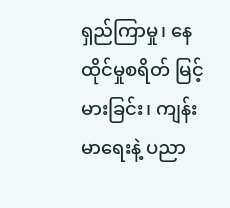ရှည်ကြာမှု၊ နေထိုင်မှုစရိတ် မြင့်မားခြင်း၊ ကျန်းမာရေးနဲ့ ပညာ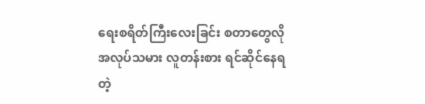ရေးစရိတ်ကြီးလေးခြင်း စတာတွေလို အလုပ်သမား လူတန်းစား ရင်ဆိုင်နေရတဲ့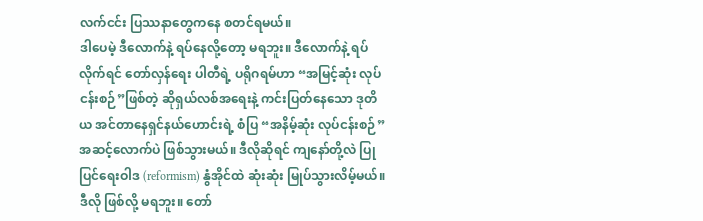လက်ငင်း ပြဿနာတွေကနေ စတင်ရမယ်။
ဒါပေမဲ့ ဒီလောက်နဲ့ ရပ်နေလို့တော့ မရဘူး။ ဒီလောက်နဲ့ ရပ်လိုက်ရင် တော်လှန်ရေး ပါတီရဲ့ ပရိုဂရမ်ဟာ “အမြင့်ဆုံး လုပ်ငန်းစဉ်”ဖြစ်တဲ့ ဆိုရှယ်လစ်အရေးနဲ့ ကင်းပြတ်နေသော ဒုတိယ အင်တာနေရှင်နယ်ဟောင်းရဲ့ စံပြ “အနိမ့်ဆုံး လုပ်ငန်းစဉ်” အဆင့်လောက်ပဲ ဖြစ်သွားမယ်။ ဒီလိုဆိုရင် ကျနော်တို့လဲ ပြုပြင်ရေးဝါဒ (reformism) နွံအိုင်ထဲ ဆုံးဆုံး မြုပ်သွားလိမ့်မယ်။
ဒီလို ဖြစ်လို့ မရဘူး။ တော်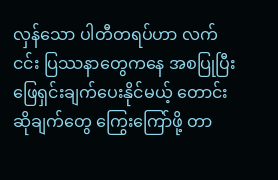လှန်သော ပါတီတရပ်ဟာ လက်ငင်း ပြဿနာတွေကနေ အစပြုပြီး ဖြေရှင်းချက်ပေးနိုင်မယ့် တောင်းဆိုချက်တွေ ကြွေးကြော်ဖို့ တာ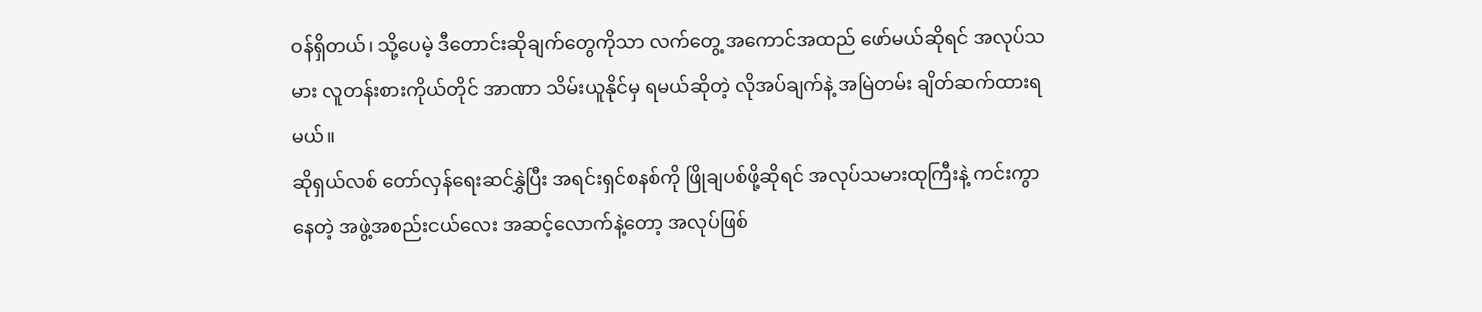ဝန်ရှိတယ်၊ သို့ပေမဲ့ ဒီတောင်းဆိုချက်တွေကိုသာ လက်တွေ့ အကောင်အထည် ဖော်မယ်ဆိုရင် အလုပ်သမား လူတန်းစားကိုယ်တိုင် အာဏာ သိမ်းယူနိုင်မှ ရမယ်ဆိုတဲ့ လိုအပ်ချက်နဲ့ အမြဲတမ်း ချိတ်ဆက်ထားရမယ်။
ဆိုရှယ်လစ် တော်လှန်ရေးဆင်နွှဲပြီး အရင်းရှင်စနစ်ကို ဖြိုချပစ်ဖို့ဆိုရင် အလုပ်သမားထုကြီးနဲ့ ကင်းကွာနေတဲ့ အဖွဲ့အစည်းငယ်လေး အဆင့်လောက်နဲ့တော့ အလုပ်ဖြစ်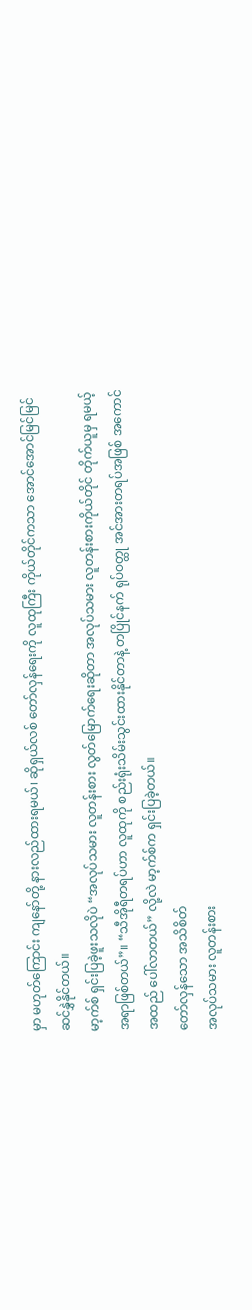မှာ မဟုတ်ကြောင်း ကျနော်တို့ နားလည်ထားရမယ်၊ ဆိုရှယ်လစ် တော်လှန်ရေးကို လူထုကြီး ကိုယ်တိုင်ကသာ အောင်အောင်မြင်မြင် ဆင်နွှဲနိုင်တယ်။
မာ့က်စ် ရှင်းပြခဲ့ဖူးသလိုပဲ “အလုပ်သမား လူတန်းစား လွတ်မြောက်ရေးဆိုတာ အလုပ်သမား လူတန်းစားကိုယ်တိုင် တိုက်ယူမှ ရမယ့် အရာဖြစ်တယ်”။ “သီအိုရီတရပ်ဟာ လူထုကို စည်းရုံးသိမ်းသွင်းထားနိုင်တာနဲ့ တပြိုင်နက် ရုပ်ဝတ္ထု အင်အားတရပ်အဖြစ် အကောင်အထည် ပေါ်လာတယ်” လို့လဲ မာ့က်စ်က ရှင်းပြခဲ့တယ်။
တော်လှန်သော အသိစိတ်
အလုပ်သမား လူတန်းစား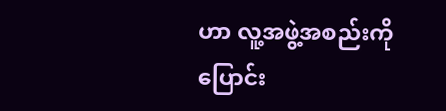ဟာ လူ့အဖွဲ့အစည်းကို ပြောင်း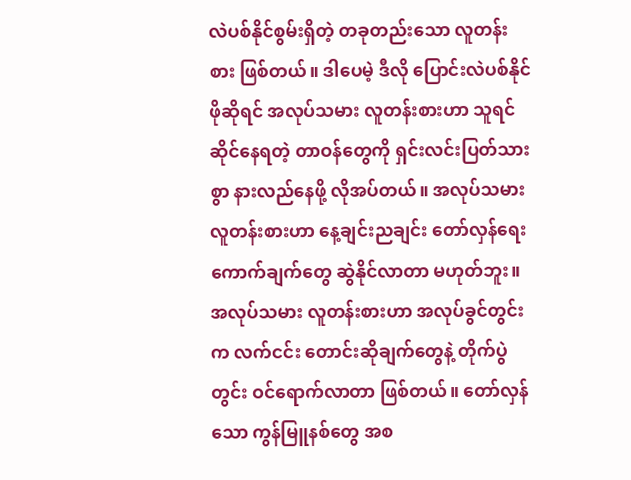လဲပစ်နိုင်စွမ်းရှိတဲ့ တခုတည်းသော လူတန်းစား ဖြစ်တယ်။ ဒါပေမဲ့ ဒီလို ပြောင်းလဲပစ်နိုင်ဖိုဆိုရင် အလုပ်သမား လူတန်းစားဟာ သူရင်ဆိုင်နေရတဲ့ တာဝန်တွေကို ရှင်းလင်းပြတ်သားစွာ နားလည်နေဖို့ လိုအပ်တယ်။ အလုပ်သမား လူတန်းစားဟာ နေ့ချင်းညချင်း တော်လှန်ရေး ကောက်ချက်တွေ ဆွဲနိုင်လာတာ မဟုတ်ဘူး။ အလုပ်သမား လူတန်းစားဟာ အလုပ်ခွင်တွင်းက လက်ငင်း တောင်းဆိုချက်တွေနဲ့ တိုက်ပွဲတွင်း ဝင်ရောက်လာတာ ဖြစ်တယ်။ တော်လှန်သော ကွန်မြူနစ်တွေ အစ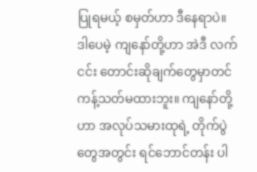ပြုရမယ့် စမှတ်ဟာ ဒီနေရာပဲ။
ဒါပေမဲ့ ကျနော်တို့ဟာ အဲဒီ လက်ငင်း တောင်းဆိုချက်တွေမှာတင် ကန့်သတ်မထားဘူး။ ကျနော်တို့ဟာ အလုပ်သမားထုရဲ့ တိုက်ပွဲတွေအတွင်း ရင်ဘောင်တန်း ပါ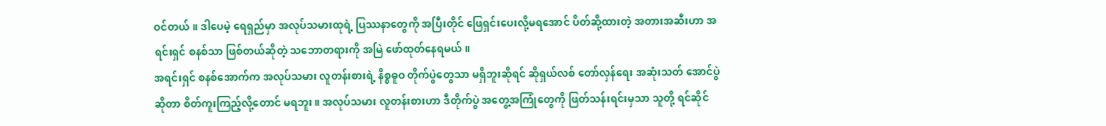ဝင်တယ်။ ဒါပေမဲ့ ရေရှည်မှာ အလုပ်သမားထုရဲ့ ပြဿနာတွေကို အပြီးတိုင် ဖြေရှင်းပေးလို့မရအောင် ပိတ်ဆို့ထားတဲ့ အတားအဆီးဟာ အရင်းရှင် စနစ်သာ ဖြစ်တယ်ဆိုတဲ့ သဘောတရားကို အမြဲ ဖော်ထုတ်နေရမယ်။
အရင်းရှင် စနစ်အောက်က အလုပ်သမား လူတန်းစားရဲ့ နိစ္စဓူဝ တိုက်ပွဲတွေသာ မရှိဘူးဆိုရင် ဆိုရှယ်လစ် တော်လှန်ရေး အဆုံးသတ် အောင်ပွဲဆိုတာ စိတ်ကူးကြည့်လို့တောင် မရဘူး။ အလုပ်သမား လူတန်းစားဟာ ဒီတိုက်ပွဲ အတွေ့အကြုံတွေကို ဖြတ်သန်းရင်းမှသာ သူတို့ ရင်ဆိုင်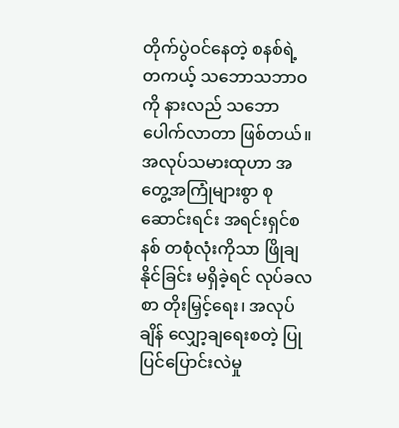တိုက်ပွဲဝင်နေတဲ့ စနစ်ရဲ့ တကယ့် သဘောသဘာဝကို နားလည် သဘောပေါက်လာတာ ဖြစ်တယ်။
အလုပ်သမားထုဟာ အတွေ့အကြုံများစွာ စုဆောင်းရင်း အရင်းရှင်စနစ် တစုံလုံးကိုသာ ဖြိုချနိုင်ခြင်း မရှိခဲ့ရင် လုပ်ခလစာ တိုးမြှင့်ရေး၊ အလုပ်ချိန် လျှော့ချရေးစတဲ့ ပြုပြင်ပြောင်းလဲမှု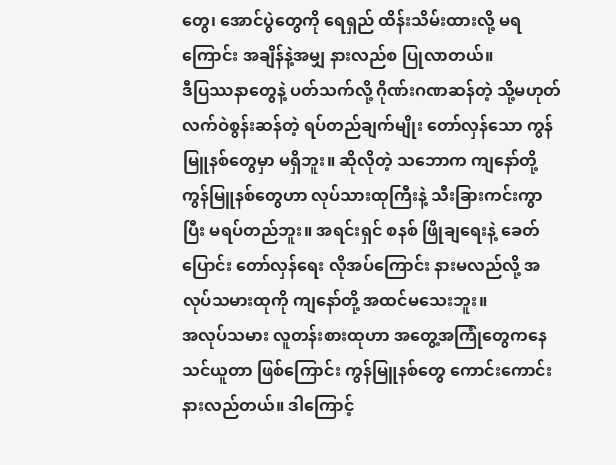တွေ၊ အောင်ပွဲတွေကို ရေရှည် ထိန်းသိမ်းထားလို့ မရကြောင်း အချိန်နဲ့အမျှ နားလည်စ ပြုလာတယ်။
ဒီပြဿနာတွေနဲ့ ပတ်သက်လို့ ဂိုဏ်းဂဏဆန်တဲ့ သို့မဟုတ် လက်ဝဲစွန်းဆန်တဲ့ ရပ်တည်ချက်မျိုး တော်လှန်သော ကွန်မြူနစ်တွေမှာ မရှိဘူး။ ဆိုလိုတဲ့ သဘောက ကျနော်တို့ ကွန်မြူနစ်တွေဟာ လုပ်သားထုကြီးနဲ့ သီးခြားကင်းကွာပြီး မရပ်တည်ဘူး။ အရင်းရှင် စနစ် ဖြိုချရေးနဲ့ ခေတ်ပြောင်း တော်လှန်ရေး လိုအပ်ကြောင်း နားမလည်လို့ အလုပ်သမားထုကို ကျနော်တို့ အထင်မသေးဘူး။
အလုပ်သမား လူတန်းစားထုဟာ အတွေ့အကြုံတွေကနေ သင်ယူတာ ဖြစ်ကြောင်း ကွန်မြူနစ်တွေ ကောင်းကောင်း နားလည်တယ်။ ဒါကြောင့်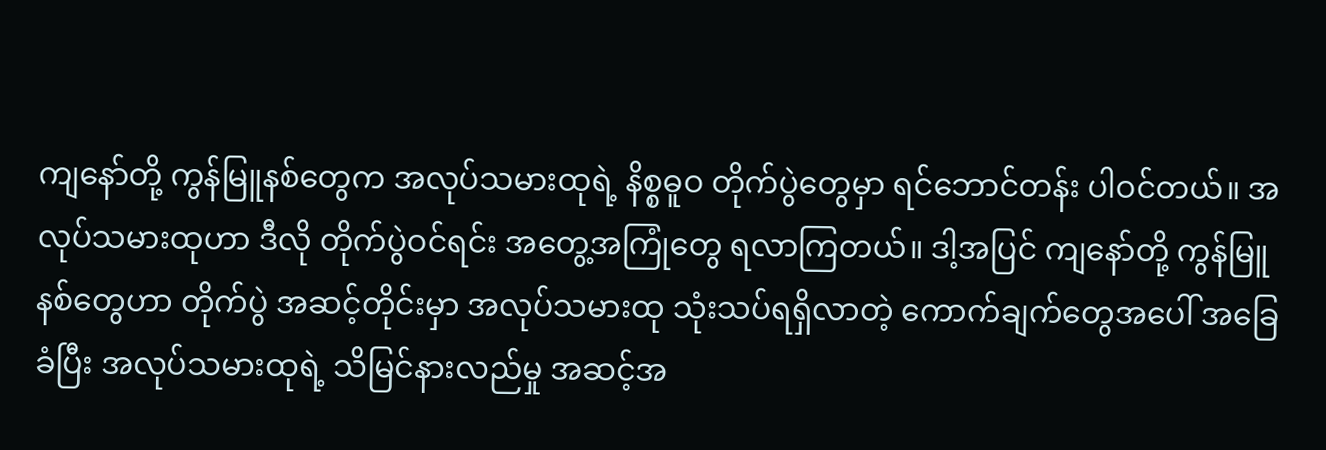ကျနော်တို့ ကွန်မြူနစ်တွေက အလုပ်သမားထုရဲ့ နိစ္စဓူဝ တိုက်ပွဲတွေမှာ ရင်ဘောင်တန်း ပါဝင်တယ်။ အလုပ်သမားထုဟာ ဒီလို တိုက်ပွဲဝင်ရင်း အတွေ့အကြုံတွေ ရလာကြတယ်။ ဒါ့အပြင် ကျနော်တို့ ကွန်မြူနစ်တွေဟာ တိုက်ပွဲ အဆင့်တိုင်းမှာ အလုပ်သမားထု သုံးသပ်ရရှိလာတဲ့ ကောက်ချက်တွေအပေါ် အခြေခံပြီး အလုပ်သမားထုရဲ့ သိမြင်နားလည်မှု အဆင့်အ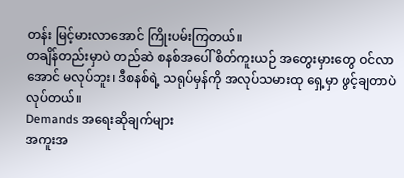တန်း မြင့်မားလာအောင် ကြိုးပမ်းကြတယ်။
တချိန်တည်းမှာပဲ တည်ဆဲ စနစ်အပေါ် စိတ်ကူးယဉ် အတွေးမှားတွေ ဝင်လာအောင် မလုပ်ဘူး၊ ဒီစနစ်ရဲ့ သရုပ်မှန်ကို အလုပ်သမားထု ရှေ့မှာ ဖွင့်ချတာပဲ လုပ်တယ်။
Demands အရေးဆိုချက်များ
အကူးအ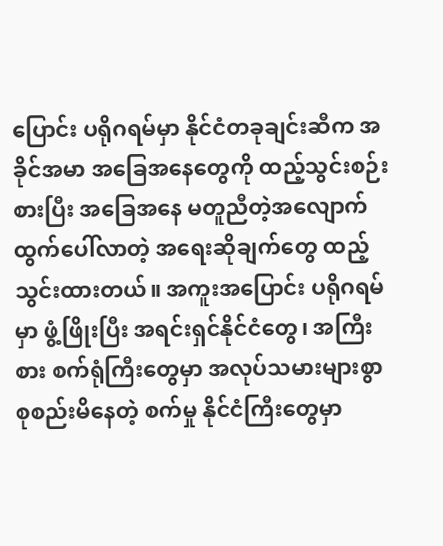ပြောင်း ပရိုဂရမ်မှာ နိုင်ငံတခုချင်းဆီက အခိုင်အမာ အခြေအနေတွေကို ထည့်သွင်းစဉ်းစားပြီး အခြေအနေ မတူညီတဲ့အလျောက် ထွက်ပေါ်လာတဲ့ အရေးဆိုချက်တွေ ထည့်သွင်းထားတယ်။ အကူးအပြောင်း ပရိုဂရမ် မှာ ဖွံ့ဖြိုးပြီး အရင်းရှင်နိုင်ငံတွေ၊ အကြီးစား စက်ရုံကြီးတွေမှာ အလုပ်သမားများစွာ စုစည်းမိနေတဲ့ စက်မှု နိုင်ငံကြီးတွေမှာ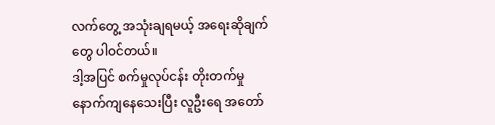လက်တွေ့ အသုံးချရမယ့် အရေးဆိုချက်တွေ ပါဝင်တယ်။
ဒါ့အပြင် စက်မှုလုပ်ငန်း တိုးတက်မှု နောက်ကျနေသေးပြီး လူဦးရေ အတော်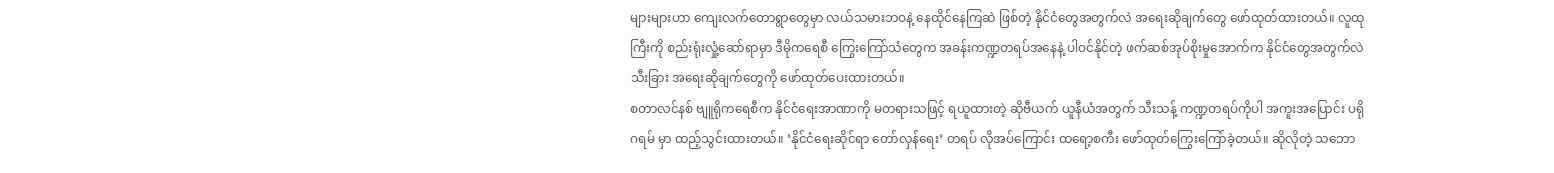များများဟာ ကျေးလက်တောရွာတွေမှာ လယ်သမားဘဝနဲ့ နေထိုင်နေကြဆဲ ဖြစ်တဲ့ နိုင်ငံတွေအတွက်လဲ အရေးဆိုချက်တွေ ဖော်ထုတ်ထားတယ်။ လူထုကြီးကို စည်းရုံးလှုံ့ဆော်ရာမှာ ဒီမိုကရေစီ ကြွေးကြော်သံတွေက အခန်းကဏ္ဍတရပ်အနေနဲ့ ပါဝင်နိုင်တဲ့ ဖက်ဆစ်အုပ်စိုးမှုအောက်က နိုင်ငံတွေအတွက်လဲ သီးခြား အရေးဆိုချက်တွေကို ဖော်ထုတ်ပေးထားတယ်။
စတာလင်နစ် ဗျူရိုကရေစီက နိုင်ငံရေးအာဏာကို မတရားသဖြင့် ရယူထားတဲ့ ဆိုဗီယက် ယူနီယံအတွက် သီးသန့် ကဏ္ဍတရပ်ကိုပါ အကူးအပြောင်း ပရိုဂရမ် မှာ ထည့်သွင်းထားတယ်။ ‘နိုင်ငံရေးဆိုင်ရာ တော်လှန်ရေး’ တရပ် လိုအပ်ကြောင်း ထရော့စကီး ဖော်ထုတ်ကြွေးကြော်ခဲ့တယ်။ ဆိုလိုတဲ့ သဘော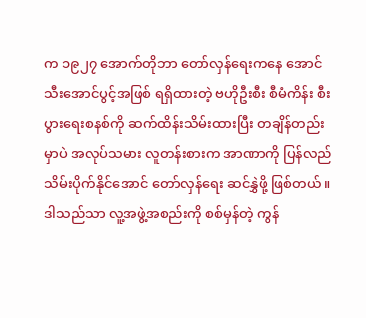က ၁၉၂၇ အောက်တိုဘာ တော်လှန်ရေးကနေ အောင်သီးအောင်ပွင့်အဖြစ် ရရှိထားတဲ့ ဗဟိုဦးစီး စီမံကိန်း စီးပွားရေးစနစ်ကို ဆက်ထိန်းသိမ်းထားပြီး တချိန်တည်းမှာပဲ အလုပ်သမား လူတန်းစားက အာဏာကို ပြန်လည် သိမ်းပိုက်နိုင်အောင် တော်လှန်ရေး ဆင်နွှဲဖို့ ဖြစ်တယ်။ ဒါသည်သာ လူ့အဖွဲ့အစည်းကို စစ်မှန်တဲ့ ကွန်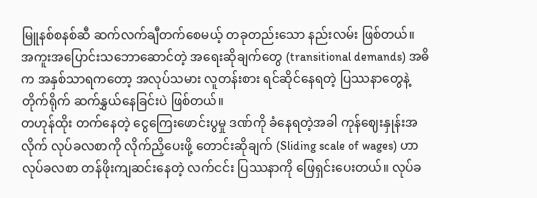မြူနစ်စနစ်ဆီ ဆက်လက်ချီတက်စေမယ့် တခုတည်းသော နည်းလမ်း ဖြစ်တယ်။
အကူးအပြောင်းသဘောဆောင်တဲ့ အရေးဆိုချက်တွေ (transitional demands) အဓိက အနှစ်သာရကတော့ အလုပ်သမား လူတန်းစား ရင်ဆိုင်နေရတဲ့ ပြဿနာတွေနဲ့ တိုက်ရိုက် ဆက်နွှယ်နေခြင်းပဲ ဖြစ်တယ်။
တဟုန်ထိုး တက်နေတဲ့ ငွေကြေးဖောင်းပွမှု ဒဏ်ကို ခံနေရတဲ့အခါ ကုန်ဈေးနှုန်းအလိုက် လုပ်ခလစာကို လိုက်ညှိပေးဖို့ တောင်းဆိုချက် (Sliding scale of wages) ဟာ လုပ်ခလစာ တန်ဖိုးကျဆင်းနေတဲ့ လက်ငင်း ပြဿနာကို ဖြေရှင်းပေးတယ်။ လုပ်ခ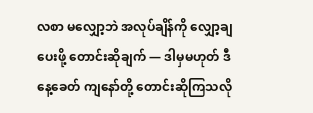လစာ မလျှော့ဘဲ အလုပ်ချိန်ကို လျှော့ချပေးဖို့ တောင်းဆိုချက် — ဒါမှမဟုတ် ဒီနေ့ခေတ် ကျနော်တို့ တောင်းဆိုကြသလို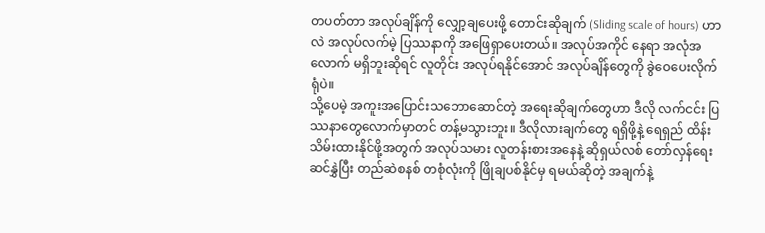တပတ်တာ အလုပ်ချိန်ကို လျှော့ချပေးဖို့ တောင်းဆိုချက် (Sliding scale of hours) ဟာလဲ အလုပ်လက်မဲ့ ပြဿနာကို အဖြေရှာပေးတယ်။ အလုပ်အကိုင် နေရာ အလုံအလောက် မရှိဘူးဆိုရင် လူတိုင်း အလုပ်ရနိုင်အောင် အလုပ်ချိန်တွေကို ခွဲဝေပေးလိုက်ရုံပဲ။
သို့ပေမဲ့ အကူးအပြောင်းသဘောဆောင်တဲ့ အရေးဆိုချက်တွေဟာ ဒီလို လက်ငင်း ပြဿနာတွေလောက်မှာတင် တန့်မသွားဘူး။ ဒီလိုလားချက်တွေ ရရှိဖို့နဲ့ ရေရှည် ထိန်းသိမ်းထားနိုင်ဖို့အတွက် အလုပ်သမား လူတန်းစားအနေနဲ့ ဆိုရှယ်လစ် တော်လှန်ရေး ဆင်နွှဲပြီး တည်ဆဲစနစ် တစုံလုံးကို ဖြိုချပစ်နိုင်မှ ရမယ်ဆိုတဲ့ အချက်နဲ့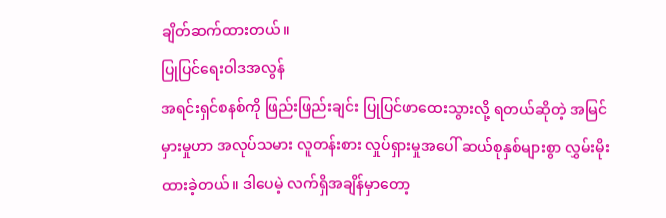ချိတ်ဆက်ထားတယ်။
ပြုပြင်ရေးဝါဒအလွန်
အရင်းရှင်စနစ်ကို ဖြည်းဖြည်းချင်း ပြုပြင်ဖာထေးသွားလို့ ရတယ်ဆိုတဲ့ အမြင်မှားမှုဟာ အလုပ်သမား လူတန်းစား လှုပ်ရှားမှုအပေါ် ဆယ်စုနှစ်များစွာ လွှမ်းမိုးထားခဲ့တယ်။ ဒါပေမဲ့ လက်ရှိအချိန်မှာတော့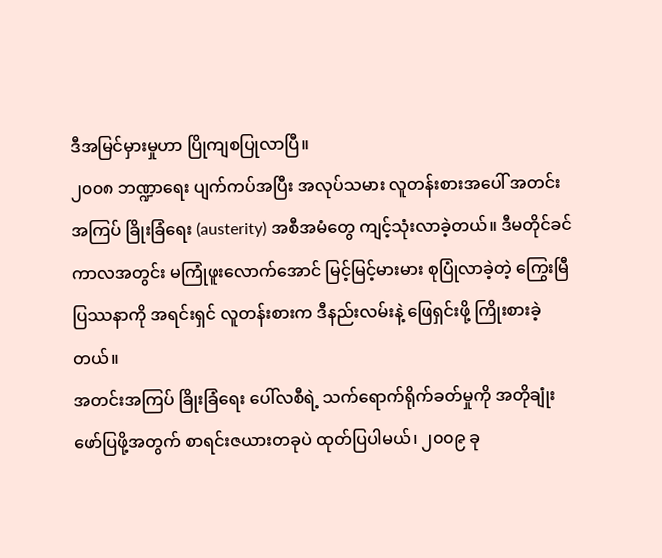ဒီအမြင်မှားမှုဟာ ပြိုကျစပြုလာပြီ။
၂၀၀၈ ဘဏ္ဍာရေး ပျက်ကပ်အပြီး အလုပ်သမား လူတန်းစားအပေါ် အတင်းအကြပ် ခြိုးခြံရေး (austerity) အစီအမံတွေ ကျင့်သုံးလာခဲ့တယ်။ ဒီမတိုင်ခင် ကာလအတွင်း မကြုံဖူးလောက်အောင် မြင့်မြင့်မားမား စုပြုံလာခဲ့တဲ့ ကြွေးမြီပြဿနာကို အရင်းရှင် လူတန်းစားက ဒီနည်းလမ်းနဲ့ ဖြေရှင်းဖို့ ကြိုးစားခဲ့တယ်။
အတင်းအကြပ် ခြိုးခြံရေး ပေါ်လစီရဲ့ သက်ရောက်ရိုက်ခတ်မှုကို အတိုချုံး ဖော်ပြဖို့အတွက် စာရင်းဇယားတခုပဲ ထုတ်ပြပါမယ်၊ ၂၀၀၉ ခု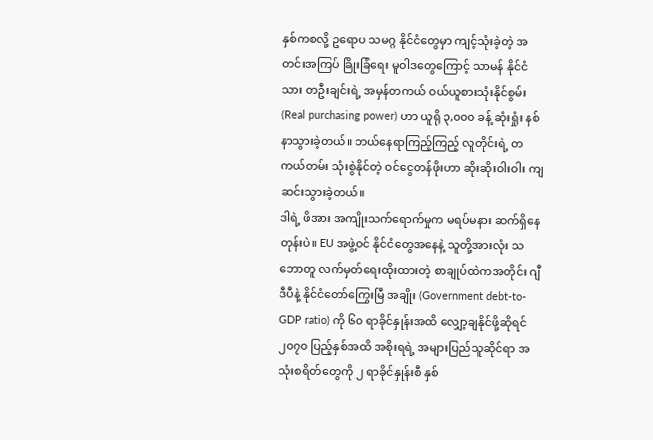နှစ်ကစလို့ ဥရောပ သမဂ္ဂ နိုင်ငံတွေမှာ ကျင့်သုံးခဲ့တဲ့ အတင်းအကြပ် ခြိုးခြံရေး မူဝါဒတွေကြောင့် သာမန် နိုင်ငံသား တဦးချင်းရဲ့ အမှန်တကယ် ဝယ်ယူစားသုံးနိုင်စွမ်း (Real purchasing power) ဟာ ယူရို ၃,၀၀၀ ခန့် ဆုံးရှုံး နစ်နာသွားခဲ့တယ်။ ဘယ်နေရာကြည့်ကြည့် လူတိုင်းရဲ့ တကယ်တမ်း သုံးစွဲနိုင်တဲ့ ဝင်ငွေတန်ဖိုးဟာ ဆိုးဆိုးဝါးဝါး ကျဆင်းသွားခဲ့တယ်။
ဒါရဲ့ ဖိအား အကျိုးသက်ရောက်မှုက မရပ်မနား ဆက်ရှိနေတုန်းပဲ။ EU အဖွဲ့ဝင် နိုင်ငံတွေအနေနဲ့ သူတို့အားလုံး သဘောတူ လက်မှတ်ရေးထိုးထားတဲ့ စာချုပ်ထဲကအတိုင်း ဂျီဒီပီနဲ့ နိုင်ငံတော်ကြွေးမြီ အချိုး (Government debt-to-GDP ratio) ကို ၆၀ ရာခိုင်နှုန်းအထိ လျှော့ချနိုင်ဖို့ဆိုရင် ၂၀၇၀ ပြည့်နှစ်အထိ အစိုးရရဲ့ အများပြည်သူဆိုင်ရာ အသုံးစရိတ်တွေကို ၂ ရာခိုင်နှုန်းစီ နှစ်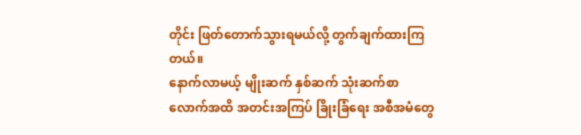တိုင်း ဖြတ်တောက်သွားရမယ်လို့ တွက်ချက်ထားကြတယ်။
နောက်လာမယ့် မျိုးဆက် နှစ်ဆက် သုံးဆက်စာလောက်အထိ အတင်းအကြပ် ခြိုးခြံရေး အစီအမံတွေ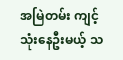အမြဲတမ်း ကျင့်သုံးနေဦးမယ့် သ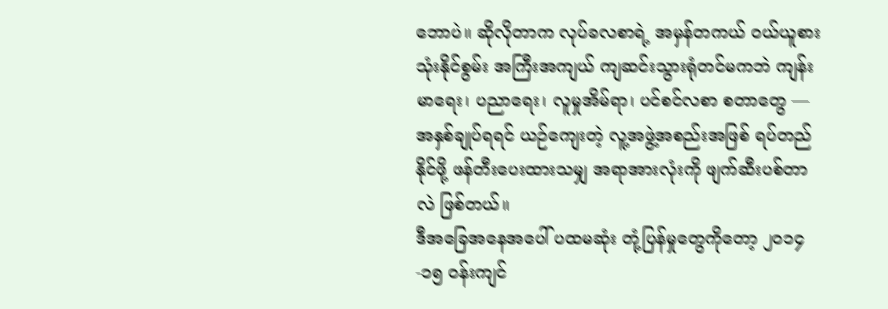ဘောပဲ။ ဆိုလိုတာက လုပ်ခလစာရဲ့ အမှန်တကယ် ဝယ်ယူစားသုံးနိုင်စွမ်း အကြီးအကျယ် ကျဆင်းသွားရုံတင်မကဘဲ ကျန်းမာရေး၊ ပညာရေး၊ လူမှုအိမ်ရာ၊ ပင်စင်လစာ စတာတွေ — အနှစ်ချုပ်ရရင် ယဉ်ကျေးတဲ့ လူ့အဖွဲ့အစည်းအဖြစ် ရပ်တည်နိုင်ဖို့ ဖန်တီးပေးထားသမျှ အရာအားလုံးကို ဖျက်ဆီးပစ်တာလဲ ဖြစ်တယ်။
ဒီအခြေအနေအပေါ် ပထမဆုံး တုံ့ပြန်မှုတွေကိုတော့ ၂၀၁၄-၁၅ ဝန်းကျင်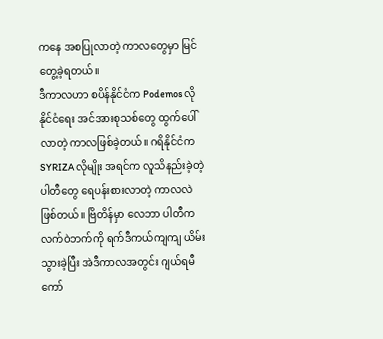ကနေ အစပြုလာတဲ့ ကာလတွေမှာ မြင်တွေ့ခဲ့ရတယ်။
ဒီကာလဟာ စပိန်နိုင်ငံက Podemos လို နိုင်ငံရေး အင်အားစုသစ်တွေ ထွက်ပေါ်လာတဲ့ ကာလဖြစ်ခဲ့တယ်။ ဂရိနိုင်ငံက SYRIZA လိုမျိုး အရင်က လူသိနည်းခဲ့တဲ့ ပါတီတွေ ရေပန်းစားလာတဲ့ ကာလလဲ ဖြစ်တယ်။ ဗြိတိန်မှာ လေဘာ ပါတီက လက်ဝဲဘက်ကို ရက်ဒီကယ်ကျကျ ယိမ်းသွားခဲ့ပြီး အဲဒီကာလအတွင်း ဂျယ်ရမီ ကော်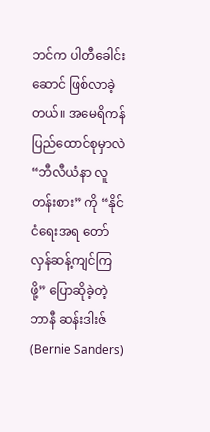ဘင်က ပါတီခေါင်းဆောင် ဖြစ်လာခဲ့တယ်။ အမေရိကန် ပြည်ထောင်စုမှာလဲ “ဘီလီယံနာ လူတန်းစား” ကို “နိုင်ငံရေးအရ တော်လှန်ဆန့်ကျင်ကြဖို့” ပြောဆိုခဲ့တဲ့ ဘာနီ ဆန်းဒါးဇ် (Bernie Sanders)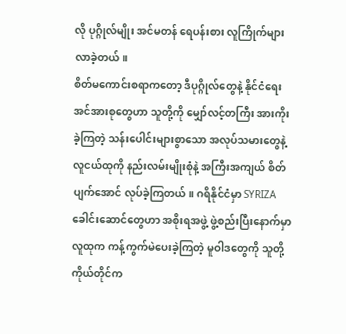လို ပုဂ္ဂိုလ်မျိုး အင်မတန် ရေပန်းစား လူကြိုက်များလာခဲ့တယ်။
စိတ်မကောင်းစရာကတော့ ဒီပုဂ္ဂိုလ်တွေနဲ့ နိုင်ငံရေးအင်အားစုတွေဟာ သူတို့ကို မျှော်လင့်တကြီး အားကိုးခဲ့ကြတဲ့ သန်းပေါင်းများစွာသော အလုပ်သမားတွေနဲ့ လူငယ်ထုကို နည်းလမ်းမျိုးစုံနဲ့ အကြီးအကျယ် စိတ်ပျက်အောင် လုပ်ခဲ့ကြတယ်။ ဂရိနိုင်ငံမှာ SYRIZA ခေါင်းဆောင်တွေဟာ အစိုးရအဖွဲ့ ဖွဲ့စည်းပြီးနောက်မှာ လူထုက ကန့်ကွက်မဲပေးခဲ့ကြတဲ့ မူဝါဒတွေကို သူတို့ကိုယ်တိုင်က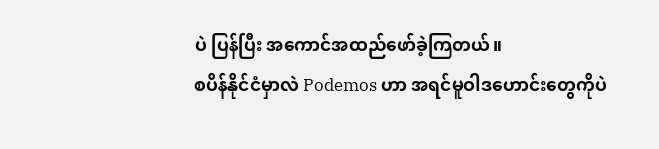ပဲ ပြန်ပြီး အကောင်အထည်ဖော်ခဲ့ကြတယ်။
စပိန်နိုင်ငံမှာလဲ Podemos ဟာ အရင်မူဝါဒဟောင်းတွေကိုပဲ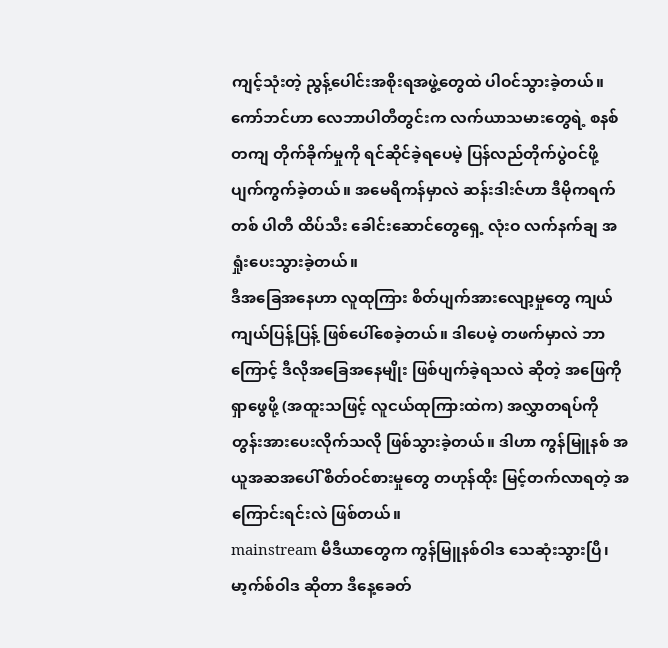ကျင့်သုံးတဲ့ ညွန့်ပေါင်းအစိုးရအဖွဲ့တွေထဲ ပါဝင်သွားခဲ့တယ်။ ကော်ဘင်ဟာ လေဘာပါတီတွင်းက လက်ယာသမားတွေရဲ့ စနစ်တကျ တိုက်ခိုက်မှုကို ရင်ဆိုင်ခဲ့ရပေမဲ့ ပြန်လည်တိုက်ပွဲဝင်ဖို့ ပျက်ကွက်ခဲ့တယ်။ အမေရိကန်မှာလဲ ဆန်းဒါးဇ်ဟာ ဒီမိုကရက်တစ် ပါတီ ထိပ်သီး ခေါင်းဆောင်တွေရှေ့ လုံးဝ လက်နက်ချ အရှုံးပေးသွားခဲ့တယ်။
ဒီအခြေအနေဟာ လူထုကြား စိတ်ပျက်အားလျော့မှုတွေ ကျယ်ကျယ်ပြန့်ပြန့် ဖြစ်ပေါ်စေခဲ့တယ်။ ဒါပေမဲ့ တဖက်မှာလဲ ဘာကြောင့် ဒီလိုအခြေအနေမျိုး ဖြစ်ပျက်ခဲ့ရသလဲ ဆိုတဲ့ အဖြေကို ရှာဖွေဖို့ (အထူးသဖြင့် လူငယ်ထုကြားထဲက) အလွှာတရပ်ကို တွန်းအားပေးလိုက်သလို ဖြစ်သွားခဲ့တယ်။ ဒါဟာ ကွန်မြူနစ် အယူအဆအပေါ် စိတ်ဝင်စားမှုတွေ တဟုန်ထိုး မြင့်တက်လာရတဲ့ အကြောင်းရင်းလဲ ဖြစ်တယ်။
mainstream မီဒီယာတွေက ကွန်မြူနစ်ဝါဒ သေဆုံးသွားပြီ၊ မာ့က်စ်ဝါဒ ဆိုတာ ဒီနေ့ခေတ်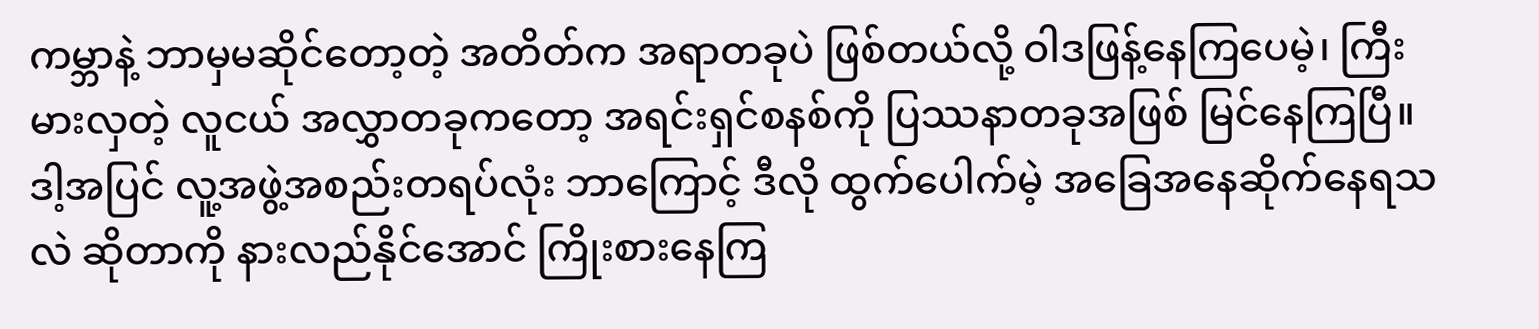ကမ္ဘာနဲ့ ဘာမှမဆိုင်တော့တဲ့ အတိတ်က အရာတခုပဲ ဖြစ်တယ်လို့ ဝါဒဖြန့်နေကြပေမဲ့၊ ကြီးမားလှတဲ့ လူငယ် အလွှာတခုကတော့ အရင်းရှင်စနစ်ကို ပြဿနာတခုအဖြစ် မြင်နေကြပြီ။ ဒါ့အပြင် လူ့အဖွဲ့အစည်းတရပ်လုံး ဘာကြောင့် ဒီလို ထွက်ပေါက်မဲ့ အခြေအနေဆိုက်နေရသလဲ ဆိုတာကို နားလည်နိုင်အောင် ကြိုးစားနေကြ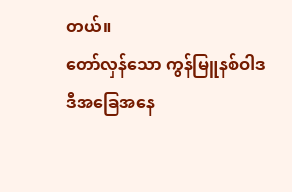တယ်။
တော်လှန်သော ကွန်မြူနစ်ဝါဒ
ဒီအခြေအနေ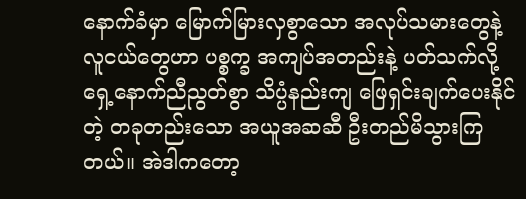နောက်ခံမှာ မြောက်မြားလှစွာသော အလုပ်သမားတွေနဲ့ လူငယ်တွေဟာ ပစ္စက္ခ အကျပ်အတည်းနဲ့ ပတ်သက်လို့ ရှေ့နောက်ညီညွတ်စွာ သိပ္ပံနည်းကျ ဖြေရှင်းချက်ပေးနိုင်တဲ့ တခုတည်းသော အယူအဆဆီ ဦးတည်မိသွားကြတယ်။ အဲဒါကတော့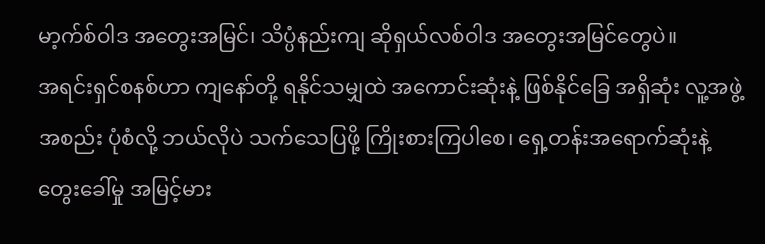မာ့က်စ်ဝါဒ အတွေးအမြင်၊ သိပ္ပံနည်းကျ ဆိုရှယ်လစ်ဝါဒ အတွေးအမြင်တွေပဲ။
အရင်းရှင်စနစ်ဟာ ကျနော်တို့ ရနိုင်သမျှထဲ အကောင်းဆုံးနဲ့ ဖြစ်နိုင်ခြေ အရှိဆုံး လူ့အဖွဲ့အစည်း ပုံစံလို့ ဘယ်လိုပဲ သက်သေပြဖို့ ကြိုးစားကြပါစေ၊ ရှေ့တန်းအရောက်ဆုံးနဲ့ တွေးခေါ်မှု အမြင့်မား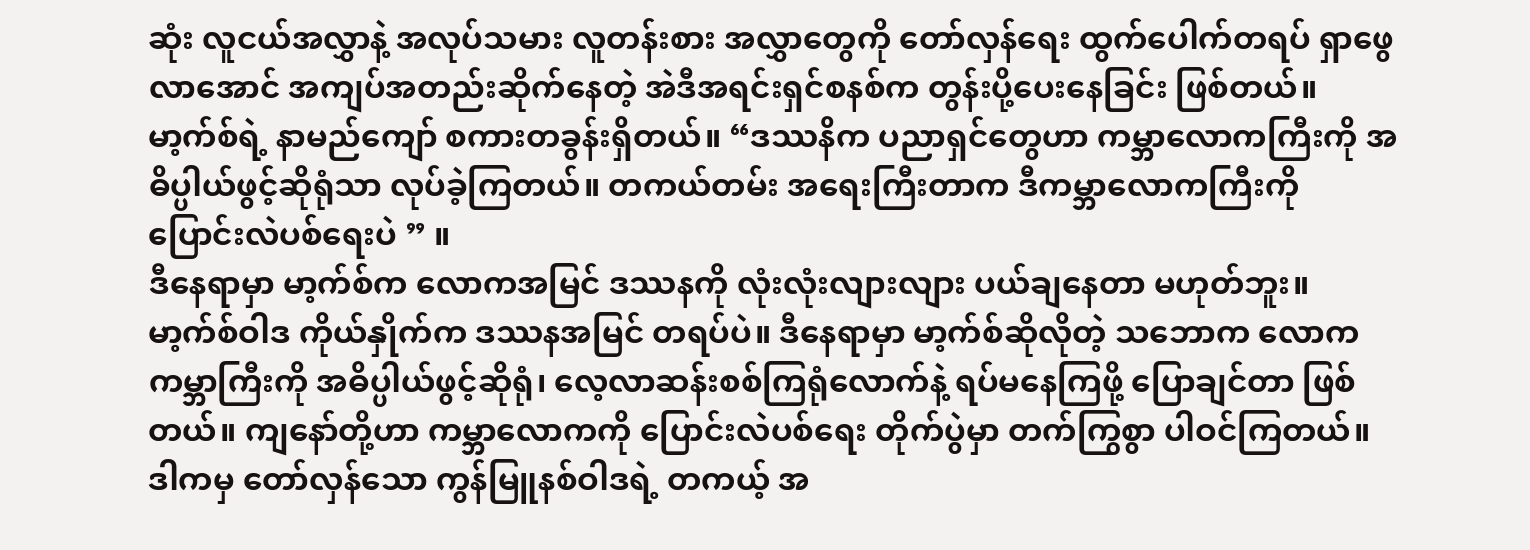ဆုံး လူငယ်အလွှာနဲ့ အလုပ်သမား လူတန်းစား အလွှာတွေကို တော်လှန်ရေး ထွက်ပေါက်တရပ် ရှာဖွေလာအောင် အကျပ်အတည်းဆိုက်နေတဲ့ အဲဒီအရင်းရှင်စနစ်က တွန်းပို့ပေးနေခြင်း ဖြစ်တယ်။
မာ့က်စ်ရဲ့ နာမည်ကျော် စကားတခွန်းရှိတယ်။ “ဒဿနိက ပညာရှင်တွေဟာ ကမ္ဘာလောကကြီးကို အဓိပ္ပါယ်ဖွင့်ဆိုရုံသာ လုပ်ခဲ့ကြတယ်။ တကယ်တမ်း အရေးကြီးတာက ဒီကမ္ဘာလောကကြီးကို ပြောင်းလဲပစ်ရေးပဲ ” ။
ဒီနေရာမှာ မာ့က်စ်က လောကအမြင် ဒဿနကို လုံးလုံးလျားလျား ပယ်ချနေတာ မဟုတ်ဘူး။ မာ့က်စ်ဝါဒ ကိုယ်နှိုက်က ဒဿနအမြင် တရပ်ပဲ။ ဒီနေရာမှာ မာ့က်စ်ဆိုလိုတဲ့ သဘောက လောကကမ္ဘာကြီးကို အဓိပ္ပါယ်ဖွင့်ဆိုရုံ၊ လေ့လာဆန်းစစ်ကြရုံလောက်နဲ့ ရပ်မနေကြဖို့ ပြောချင်တာ ဖြစ်တယ်။ ကျနော်တို့ဟာ ကမ္ဘာလောကကို ပြောင်းလဲပစ်ရေး တိုက်ပွဲမှာ တက်ကြွစွာ ပါဝင်ကြတယ်။
ဒါကမှ တော်လှန်သော ကွန်မြူနစ်ဝါဒရဲ့ တကယ့် အ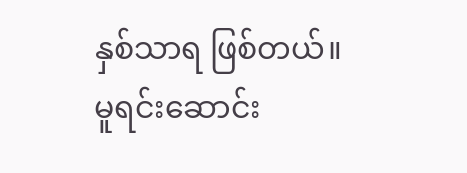နှစ်သာရ ဖြစ်တယ်။
မူရင်းဆောင်း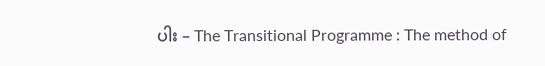ပါး – The Transitional Programme : The method of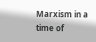Marxism in a time of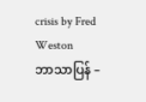crisis by Fred Weston
ဘာသာပြန် –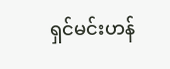ရှင်မင်းဟန်